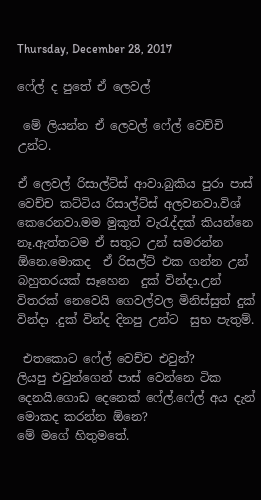Thursday, December 28, 2017

ෆේල් ද පුතේ ඒ ලෙවල්

 මේ ලියන්න ඒ ලෙවල් ෆේල් වෙච්චි උන්ට.

ඒ ලෙවල් රිසාල්ට්ස් ආවා.බුකිය පුරා පාස් වෙච්ච කට්ටිය රිසාල්ට්ස් අලවනවා.විශ් කෙරෙනවා.මම මුකුත් වැරැද්දක් කියන්නෙ නෑ.ඇත්තටම ඒ සතුට උන් සමරන්න ඕනෙ.මොකද  ඒ රිසල්ට් එක ගන්න උන් බහුතරයක් සෑහෙන  දුක් වින්දා.උන් විතරක් නෙවෙයි ගෙවල්වල මිනිස්සුත් දුක් වින්දා .දුක් වින්ද දිනපු උන්ට  සුභ පැතුම්.

 එතකොට ෆේල් වෙච්ච එවුන්?
ලියපු එවුන්ගෙන් පාස් වෙන්නෙ ටික දෙනයි.ගොඩ දෙනෙක් ෆේල්.ෆේල් අය දැන් මොකද කරන්න ඕනෙ?
මේ මගේ හිතුමතේ.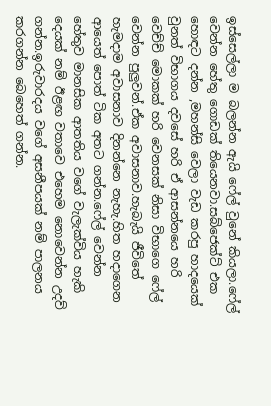ඉස්සෙල්ලා ම බලන්න ඇයි ෆේල් වුනේ කියලා.ෆේල් වෙන්න හේතු ගොඩක් තියෙනවා.සබ්ජෙක්ට් එක හොඳට දන්න ,මහන්සි වෙලා වැඩ කරපු හාදයෙක් වුනත් විභාගය දවසේ හරි ඒ ආසන්නයෙ හරි වෙච්ච් මොකක් හරි වෙනසක් නිසා විභාගෙ ෆේල් වෙන්න පුලුවන්.ඒක අවාසනාව.හැබැයි ජීවිතේ හැමදාම අවාසනාව දිනන්නෙ නැහැ.හිත හදාගෙන ආයෙත් පොත් ටික අතට ගන්න.ෆේල් වෙන්න හේතුව මානසික ආතතිය වගේ වැලැක්විය හැකි දෙයක් නම් ඊළඟ වතාවෙ එහෙම නොවෙන්න උදව් ගන්න.ඉරුවාරදය වගේ අසනීපයක් නම් පාලනය කරගන්න බෙහෙත් ගන්න.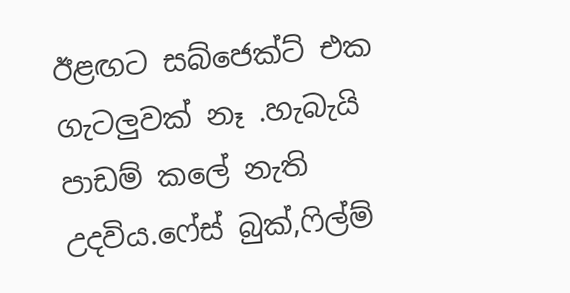ඊළඟට සබ්ජෙක්ට් එක ගැටලුවක් නෑ .හැබැයි පාඩම් කලේ නැති උදවිය.ෆේස් බුක්,ෆිල්ම්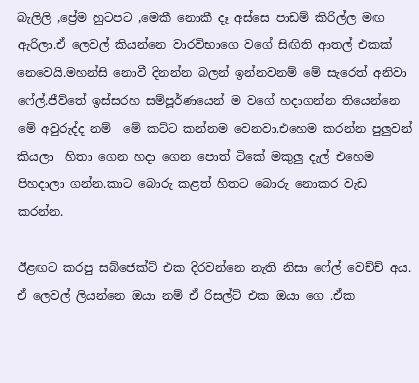බැලිලි ,ප්‍රේම හුටපට ,මෙකී නොකී දෑ අස්සෙ පාඩම් කිරිල්ල මඟ ඇරිලා.ඒ ලෙවල් කියන්නෙ වාරවිභාගෙ වගේ සිඟිති ආතල් එකක් නෙවෙයි.මහන්සි නොවී දිනන්න බලන් ඉන්නවනම් මේ සැරෙත් අනිවා ෆේල්.ජීව්තේ ඉස්සරහ සම්පූර්ණයෙන් ම වගේ හදාගන්න තියෙන්නෙ මේ අවුරුද්ද නම්  මේ කට්ට කන්නම වෙනවා.එහෙම කරන්න පුලුවන් කියලා  හිතා ගෙන හදා ගෙන පොත් ටිකේ මකුලු දැල් එහෙම පිහදාලා ගන්න.කාට බොරු කළත් හිතට බොරු නොකර වැඩ කරන්න.

ඊළඟට කරපු සබ්ජෙක්ට් එක දිරවන්නෙ නැති නිසා ෆේල් වෙච්ච් අය. ඒ ලෙවල් ලියන්නෙ ඔයා නම් ඒ රිසල්ට් එක ඔයා ගෙ .ඒක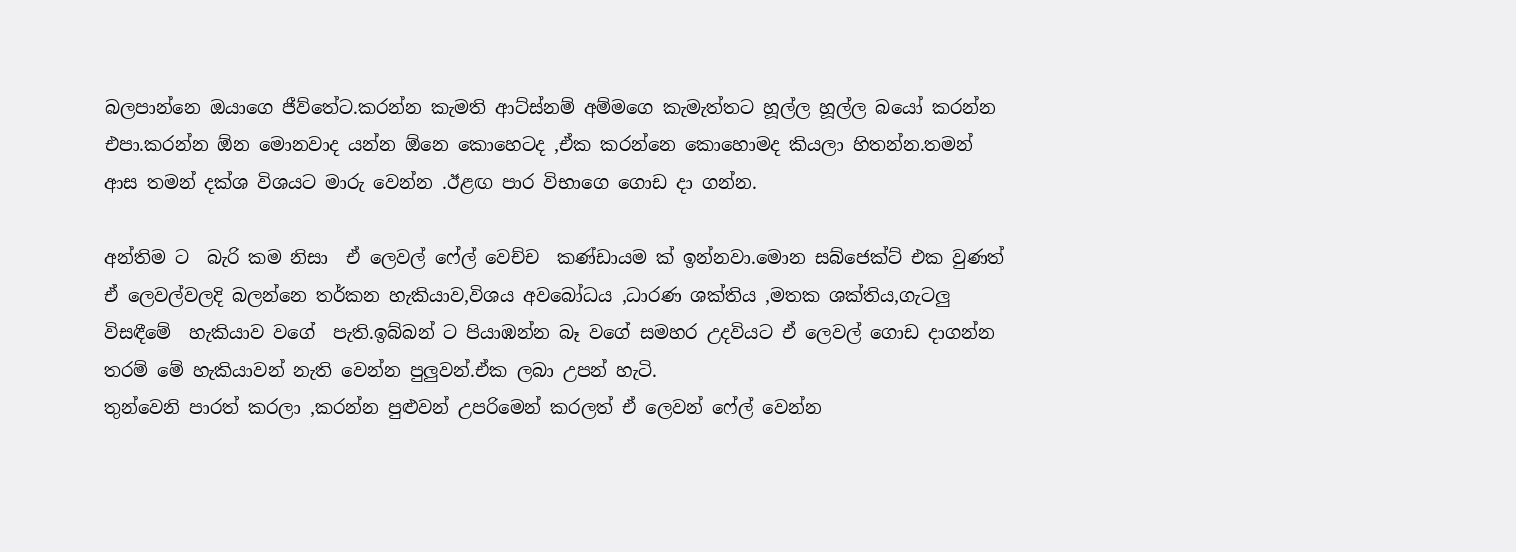බලපාන්නෙ ඔයාගෙ ජීව්තේට.කරන්න කැමති ආට්ස්නම් අම්මගෙ කැමැත්තට හූල්ල හූල්ල බයෝ කරන්න එපා.කරන්න ඕන මොනවාද යන්න ඕනෙ කොහෙටද ,ඒක කරන්නෙ කොහොමද කියලා හිතන්න.තමන් ආස තමන් දක්ශ විශයට මාරු වෙන්න .ඊළඟ පාර විභාගෙ ගොඩ දා ගන්න.

අන්තිම ට  බැරි කම නිසා  ඒ ලෙවල් ෆේල් වෙච්ච  කණ්ඩායම ක් ඉන්නවා.මොන සබ්ජෙක්ට් එක වුණත්  ඒ ලෙවල්වලදි බලන්නෙ තර්කන හැකියාව,විශය අවබෝධය ,ධාරණ ශක්තිය ,මතක ශක්තිය,ගැටලු විසඳීමේ  හැකියාව වගේ  පැති.ඉබ්බන් ට පියාඹන්න බෑ වගේ සමහර උදවියට ඒ ලෙවල් ගොඩ දාගන්න තරම් මේ හැකියාවන් නැති වෙන්න පුලුවන්.ඒක ලබා උපන් හැටි.
තුන්වෙනි පාරත් කරලා ,කරන්න පුළුවන් උපරිමෙන් කරලත් ඒ ලෙවන් ෆේල් වෙන්න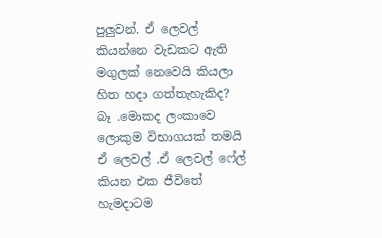පුලුවන්. ඒ ලෙවල් කියන්නෙ වැඩකට ඇති මගුලක් නෙවෙයි කියලා හිත හදා ගත්තැහැකිද?
බෑ .මොකද ලංකාවෙ ලොකුම විභාගයක් තමයි ඒ ලෙවල් .ඒ ලෙවල් ෆේල් කියන එක ජීවිතේ හැමදාටම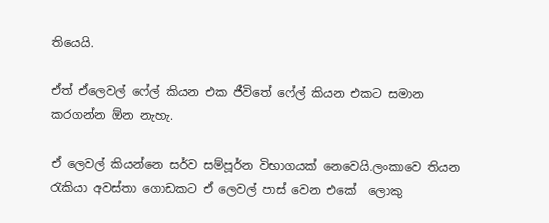තියෙයි.

ඒත් ඒලෙවල් ෆේල් කියන එක ජීවිතේ ෆේල් කියන එකට සමාන කරගන්න ඕන නැහැ.

ඒ ලෙවල් කියන්නෙ සර්ව සම්පූර්න විභාගයක් නෙවෙයි.ලංකාවෙ තියන රැකියා අවස්තා ගොඩකට ඒ ලෙවල් පාස් වෙන එකේ  ලොකු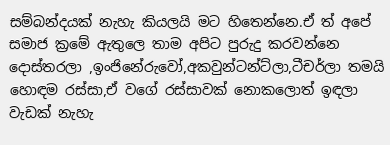සම්බන්දයක් නැහැ කියලයි මට හිතෙන්නෙ.ඒ ත් අපේ සමාජ ක්‍රමේ ඇතුලෙ තාම අපිට පුරුදු කරවන්නෙ දොස්තරලා ,ඉංජිනේරුවෝ,අකවුන්ටන්ට්ලා,ටීචර්ලා තමයි හොඳම රස්සා,ඒ වගේ රස්සාවක් නොකලොත් ඉඳලා වැඩක් නැහැ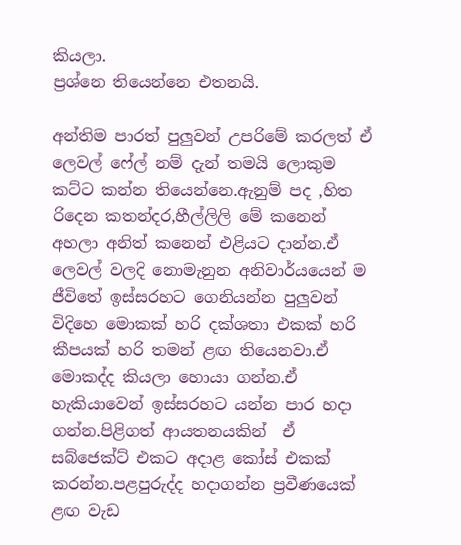කියලා.
ප්‍රශ්නෙ තියෙන්නෙ එතනයි.

අන්තිම පාරත් පුලුවන් උපරිමේ කරලත් ඒ ලෙවල් ෆේල් නම් දැන් තමයි ලොකුම කට්ට කන්න තියෙන්නෙ.ඇනුම් පද ,හිත රිදෙන කතන්දර,හීල්ලිලි මේ කනෙන් අහලා අනිත් කනෙන් එළියට දාන්න.ඒ ලෙවල් වලදි නොමැනුන අනිවාර්යයෙන් ම ජීවිතේ ඉස්සරහට ගෙනියන්න පුලුවන් විදිහෙ මොකක් හරි දක්ශතා එකක් හරි කීපයක් හරි තමන් ළඟ තියෙනවා.ඒ මොකද්ද කියලා හොයා ගන්න.ඒ හැකියාවෙන් ඉස්සරහට යන්න පාර හදා ගන්න.පිළිගත් ආයතනයකින්  ඒ සබ්ජෙක්ට් එකට අදාළ කෝස් එකක් කරන්න.පළපුරුද්ද හදාගන්න ප්‍රවීණයෙක් ළඟ වැඩ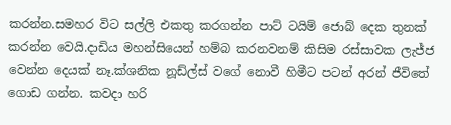කරන්න.සමහර විට සල්ලි එකතු කරගන්න පාට් ටයිම් ජොබ් දෙක තුනක් කරන්න වෙයි.දාඩිය මහන්සියෙන් හම්බ කරනවනම් කිසිම රස්සාවක ලැජ්ජ වෙන්න දෙයක් නෑ.ක්ශනික නූඩ්ල්ස් වගේ නොවී හිමීට පටන් අරන් ජීවිතේ  ගොඩ ගන්න. කවදා හරි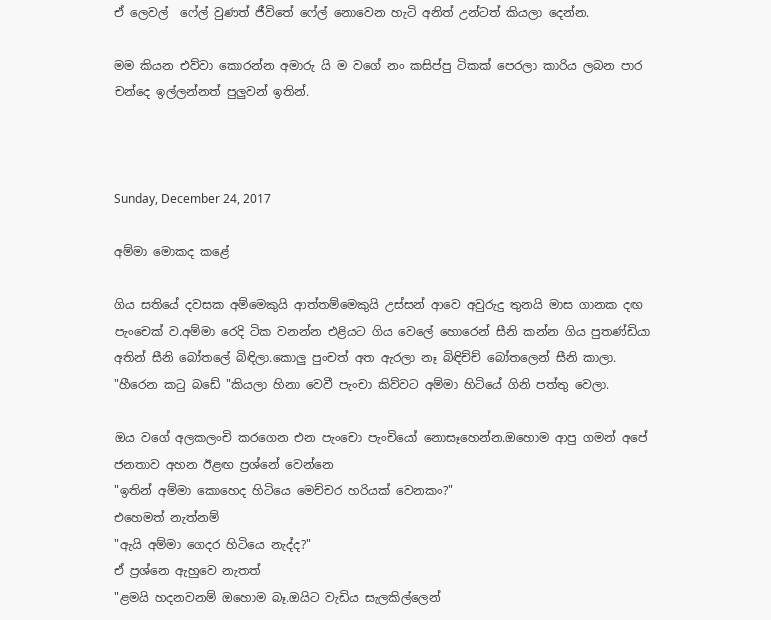ඒ ලෙවල්  ෆේල් වුණත් ජීවිතේ ෆේල් නොවෙන හැටි අනිත් උන්ටත් කියලා දෙන්න.

මම කියන එව්වා කොරන්න අමාරු යි ම වගේ නං කසිප්පු ටිකක් පෙරලා කාරිය ලබන පාර චන්දෙ ඉල්ලන්නත් පුලුවන් ඉතින්.



Sunday, December 24, 2017

අම්මා මොකද කළේ

ගිය සතියේ දවසක අම්මෙකුයි ආත්තම්මෙකුයි උස්සන් ආවෙ අවුරුදු තුනයි මාස ගානක දඟ පැංචෙක් ව.අම්මා රෙදි ටික වනන්න එළියට ගිය වෙලේ හොරෙන් සීනි කන්න ගිය පුතණ්ඩියා අතින් සීනි බෝතලේ බිඳිලා.කොලු පුංචත් අත ඇරලා නෑ බිඳිච්ච් බෝතලෙන් සීනි කාලා.
"හීරෙන කටු බඩේ "කියලා හිනා වෙවී පැංචා කිව්වට අම්මා හිටියේ ගිනි පත්තු වෙලා.

ඔය වගේ අලකලංචි කරගෙන එන පැංචො පැංචියෝ නොසෑහෙන්න.ඔහොම ආපු ගමන් අපේ ජනතාව අහන ඊළඟ ප්‍රශ්නේ වෙන්නෙ
"ඉතින් අම්මා කොහෙද හිටියෙ මෙච්චර හරියක් වෙනකං?"
එහෙමත් නැත්නම්
"ඇයි අම්මා ගෙදර හිටියෙ නැද්ද?"
ඒ ප්‍රශ්නෙ ඇහුවෙ නැතත්
"ළමයි හදනවනම් ඔහොම බෑ.ඔයිට වැඩිය සැලකිල්ලෙන්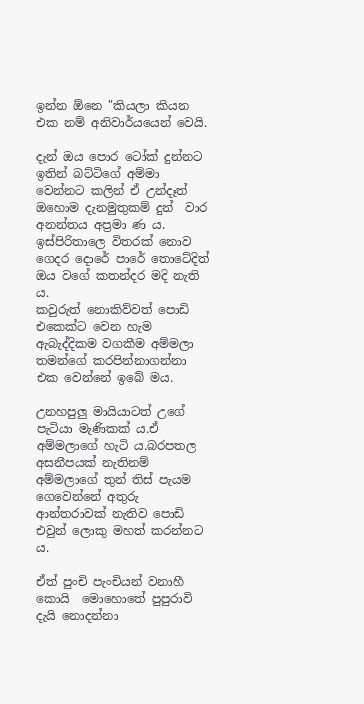ඉන්න ඕනෙ "කියලා කියන එක නම් අනිවාර්යයෙන් වෙයි.

දැන් ඔය පොර ටෝක් දුන්නට ඉතින් බට්ටිගේ අම්මා වෙන්නට කලින් ඒ උන්දෑත් ඔහොම දැනමුතුකම් දුන්  වාර අනන්තය අප්‍රමා ණ ය.
ඉස්පිරිතාලෙ විතරක් නොව ගෙදර දොරේ පාරේ තොටේදිත් ඔය වගේ කතන්දර මදි නැති ය.
කවුරුත් නොකිව්වත් පොඩි එකෙක්ට වෙන හැම ඇබැද්දිකම වගකීම අම්මලා තමන්ගේ කරපින්නාගන්නා එක වෙන්නේ ඉබේ මය.

උනහපුලු මායියාටත් උගේ පැටියා මැණිකක් ය.ඒ අම්මලාගේ හැටි ය.බරපතල අසනීපයක් නැතිනම් අම්මලාගේ තුන් තිස් පැ‍යම ගෙවෙන්නේ අතුරු ආන්තරාවක් නැතිව පොඩි එවුන් ලොකු මහත් කරන්නට ය.

ඒත් පුංචි පැංචියන් වනාහී කොයි  මොහොතේ පුපුරාවි දැයි නොදන්නා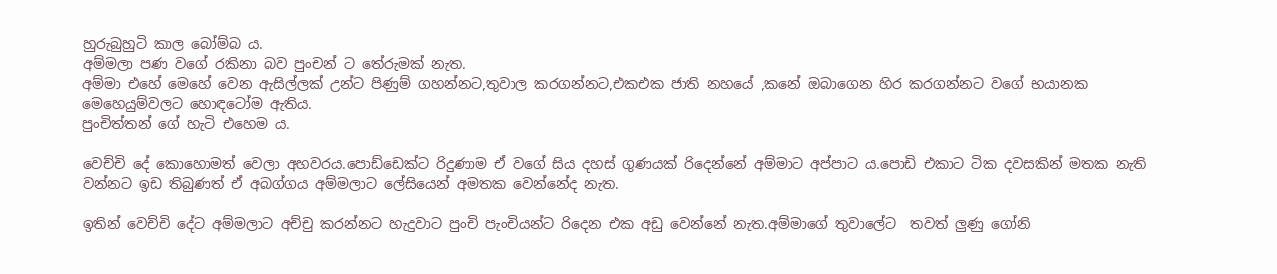හුරුබුහුටි කාල බෝම්බ ය.
අම්මලා පණ වගේ රකිනා බව පුංචන් ට තේරුමක් නැත.
අම්මා එහේ මෙහේ වෙන ඇසිල්ලක් උන්ට පිණුම් ගහන්නට,තුවාල කරගන්නට,එකඑක ජාති නහයේ ,කනේ ඔබාගෙන හිර කරගන්නට වගේ භයානක මෙහෙයුම්වලට හොඳටෝම ඇතිය.
පුංචිත්තන් ගේ හැටි එහෙම ය.

වෙච්චි දේ කොහොමත් වෙලා අහවරය.පොඩ්ඩෙක්ට රිදුණාම ඒ වගේ සිය දහස් ගුණයක් රිදෙන්නේ අම්මාට අප්පාට ය.පොඩි එකාට ටික දවසකින් මතක නැති වන්නට ඉඩ තිබුණත් ඒ අබග්ගය අම්මලාට ලේසියෙන් අමතක වෙන්නේද නැත.

ඉතින් වෙච්චි දේට අම්මලාට අච්චු කරන්නට හැදුවාට පුංචි පැංචියන්ට රිදෙන එක අඩු වෙන්නේ නැත.අම්මාගේ තුවාලේට  තවත් ලුණු ගෝනි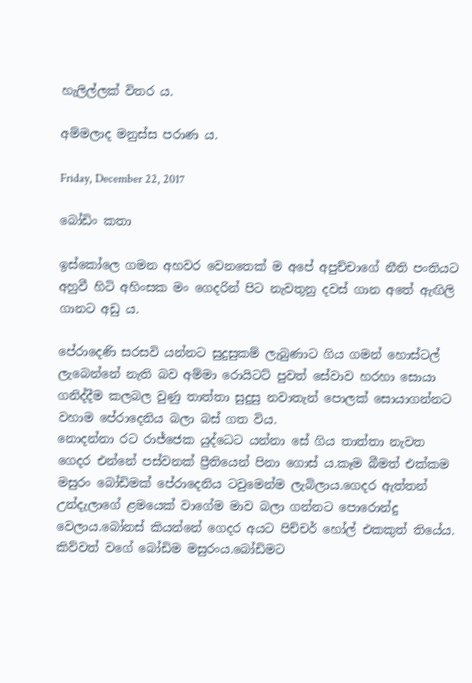හැලිල්ලක් විතර ය.

අම්මලාද මනුස්ස පරාණ ය.

Friday, December 22, 2017

බෝඩිං කතා

ඉස්කෝලෙ ගමන අහවර වෙනතෙක් ම අපේ අපුච්චාගේ නීති පංතියට අහුවී හිටි අහිංසක මං ගෙදරින් පිට නැවතුනු දවස් ගාන අතේ ඇඟිලි ගානට අඩු ය.

පේරාදෙණි සරසවි යන්නට සුදුසුකම් ලැබුණාට ගිය ගමන් හොස්ටල් ලැබෙන්නේ නැති බව අම්මා රොයිටට් පුවත් සේවාව හරහා සොයා ගනිද්දීම කලබල වුණු තාත්තා සුදුසු නවාතැන් පොලක් සොයාගන්නට වහාම පේරාදෙනිය බලා බස් ගත විය.
නොදන්නා රට රාජ්ජෙක යුද්ධෙට යන්නා සේ ගිය තාත්තා නැවත ගෙදර එන්නේ පස්වනක් ප්‍රීතියෙන් පිනා ගොස් ය.කෑම බීමත් එක්කම මසුරං බෝඩිමක් පේරාදෙනිය ටවුමෙන්ම ලැබිලාය.ගෙදර ඇත්තන් උන්දැලාගේ ළමයෙක් වාගේම මාව බලා ගන්නට පොරොන්දු වෙලාය.බෝනස් කියන්නේ ගෙදර අයට පිච්චර් හෝල් එකකුත් තියේය.
කිව්වත් වගේ බෝඩිම මසුරංය.බෝඩිමට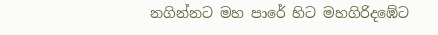නගින්නට මහ පාරේ හිට මහගිරිදඹේට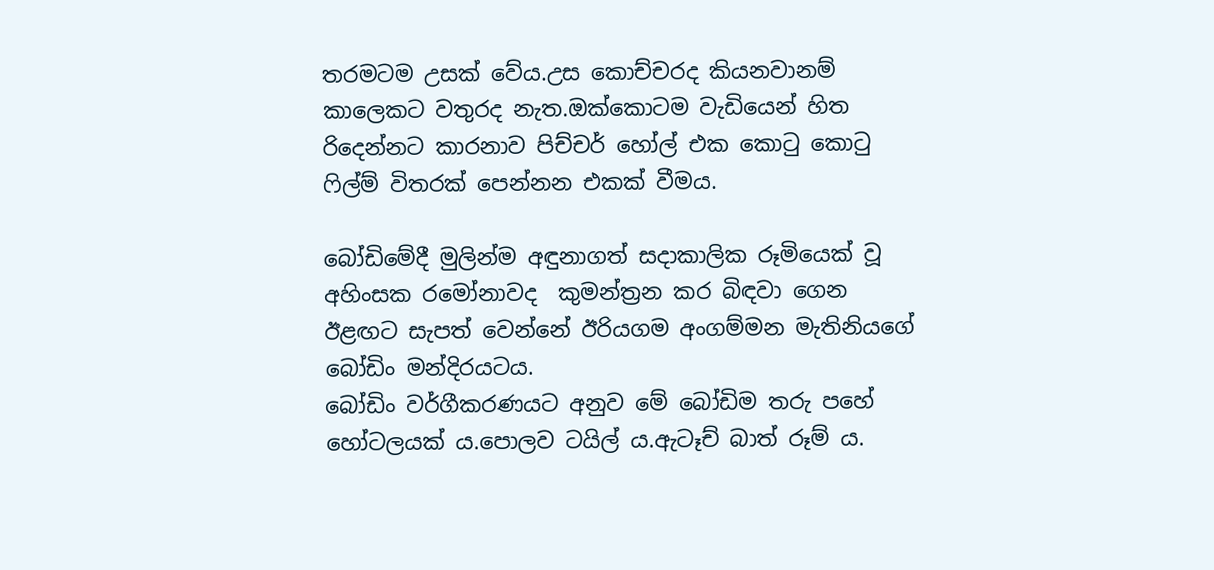තරමටම උසක් වේය.උස කොච්චරද කියනවානම් කාලෙකට වතුරද නැත.ඔක්කොටම වැඩියෙන් හිත රිදෙන්නට කාරනාව පිච්චර් හෝල් එක කොටු කොටු ෆිල්ම් විතරක් පෙන්නන එකක් වීමය.

බෝඩිමේදී මුලින්ම අඳුනාගත් සදාකාලික රූමියෙක් වූ අහිංසක රමෝනාවද  කුමන්ත්‍රන කර බිඳවා ගෙන ඊළඟට සැපත් වෙන්නේ ඊරියගම අංගම්මන මැතිනියගේ බෝඩිං මන්දිරයටය.
බෝඩිං වර්ගීකරණයට අනුව මේ බෝඩිම තරු පහේ හෝටලයක් ය.පොලව ටයිල්‍ ය.ඇටෑච් බාත් රූම් ය.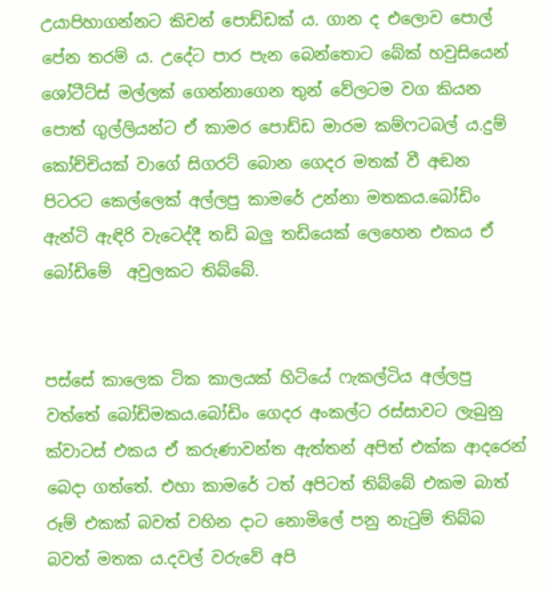උයාපිහාගන්නට කිචන් පොඩ්ඩක් ය. ගාන ද එලොව පොල් පේන තරම් ය. උදේට පාර පැන බෙන්තොට බේක් හවුසියෙන් ශෝටීට්ස් මල්ලක් ගෙන්නාගෙන තුන් වේලටම වග කියන පොත් ගුල්ලියන්ට ඒ කාමර පොඩ්ඩ මාරම කම්ෆටබල් ය.දුම් කෝච්චියක් වාගේ සිගරට් බොන ගෙදර මතක් වී අඬන  පිටරට කෙල්ලෙක් අල්ලපු කාමරේ උන්නා මතකය.බෝඩිං ඇන්ටි ඇඳිරි වැටෙද්දී තඩි බලු තඩියෙක් ලෙහෙන එකය ඒ බෝඩිමේ  අවුලකට තිබ්බේ.


පස්සේ කාලෙක ටික කාලයක් හිටියේ ෆැකල්ටිය අල්ලපු වත්තේ බෝඩිමකය.බෝඩිං ගෙදර අංකල්ට රස්සාවට ලැබුනු ක්වාටස් එකය ඒ කරුණාවන්ත ඇත්තන් අපිත් එක්ක ආදරෙන් බෙදා ගත්තේ. එහා කාමරේ ටත් අපිටත් තිබ්බේ එකම බාත් රූම් එකක් බවත් වහින දාට නොමිලේ පනු නැටුම් තිබ්බ බවත් මතක ය.දවල් වරුවේ අපි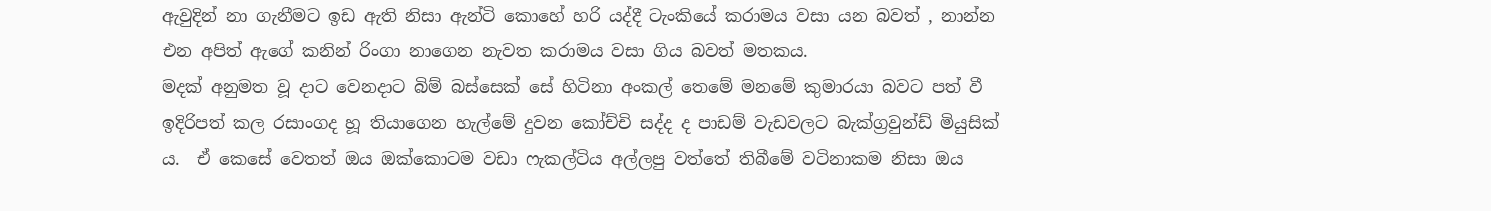ඇවුදින් නා ගැනීමට ඉඩ ඇති නිසා ඇන්ටි කොහේ හරි යද්දී ටැංකියේ කරාමය වසා යන බවත් , නාන්න එන අපිත් ඇගේ කනින් රිංගා නාගෙන නැවත කරාමය වසා ගිය බවත් මතකය.
මදක් අනුමත වූ දාට වෙනදාට බිම් බස්සෙක් සේ හිටිනා අංකල් තෙමේ මනමේ කුමාරයා බවට පත් වී ඉදිරිපත් කල රසාංගද හූ තියාගෙන හැල්මේ දුවන කෝච්චි සද්ද ද පාඩම් වැඩවලට බැක්ග්‍රවුන්ඩ් මියුසික් ය.  ඒ කෙසේ වෙතත් ඔය ඔක්කොටම වඩා ෆැකල්ටිය අල්ලපු වත්තේ තිබීමේ වටිනාකම නිසා ඔය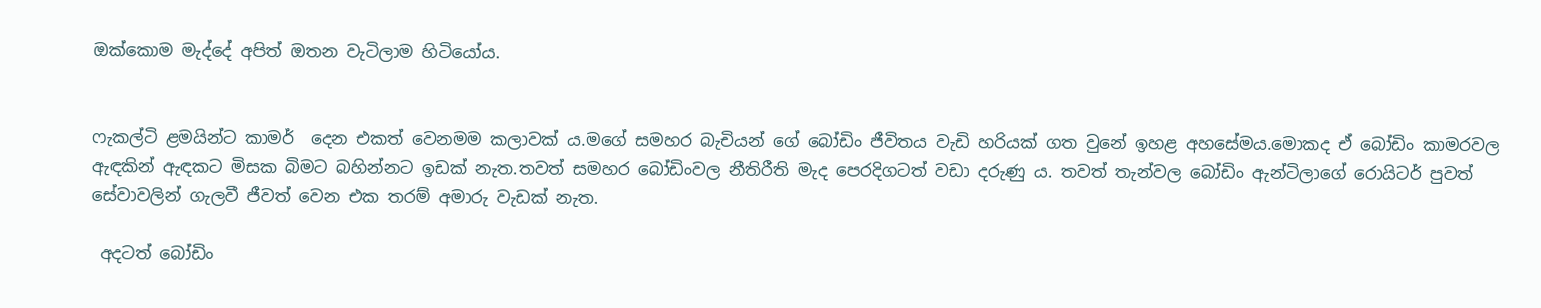ඔක්කොම මැද්දේ අපිත් ඔතන වැටිලාම හිටියෝය.


ෆැකල්ටි ළමයින්ට කාමර්  දෙන එකත් වෙනමම කලාවක් ය.මගේ සමහර බැචියන් ගේ බෝඩිං ජීවිතය වැඩි හරියක් ගත වුනේ ඉහළ අහසේමය.මොකද ඒ බෝඩිං කාමරවල ඇඳකින් ඇඳකට මිසක බිමට බහින්නට ඉඩක් නැත.තවත් සමහර බෝඩිංවල නීතිරීති මැද පෙරදිගටත් වඩා දරුණු ය. තවත් තැන්වල බෝඩිං ඇන්ටිලාගේ රොයිටර් පුවත් සේවාවලින් ගැලවී ජීවත් වෙන එක තරම් අමාරු වැඩක් නැත.

 අදටත් බෝඩිං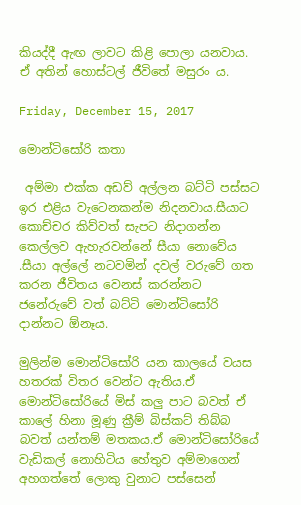කියද්දී ඇඟ ලාවට කිළි පොලා යනවාය.  ඒ අතින් හොස්ටල් ජීවිතේ මසුරං ය.

Friday, December 15, 2017

මොන්ටිසෝරි කතා

 අම්මා එක්ක අඩව් අල්ලන බට්ටි පස්සට ඉර එළිය වැටෙනකන්ම නිදනවාය.සීයාට කොච්චර කිව්වත් සැපට නිදාගන්න කෙල්ලව ඇහැරවන්නේ සීයා නොවේය .සීයා අල්ලේ නටවමින් දවල් වරුවේ ගත කරන ජීවිතය වෙනස් කරන්නට ජනේරුවේ වත් බට්ටි මොන්ටිසෝරි දාන්නට ඕනෑය.

මුලින්ම මොන්ටිසෝරි යන කාලයේ වයස හතරක් විතර වෙන්ට ඇතිය.ඒ මොන්ටිසෝරියේ මිස් කලු පාට බවත් ඒ කාලේ හිනා මූණු ක්‍රීම් බිස්කට් තිබ්බ බවත් යන්තම් මතකය.ඒ මොන්ටිසෝරියේ වැඩිකල් නොහිටිය හේතුව අම්මාගෙන් අහගත්තේ ලොකු වුනාට පස්සෙන්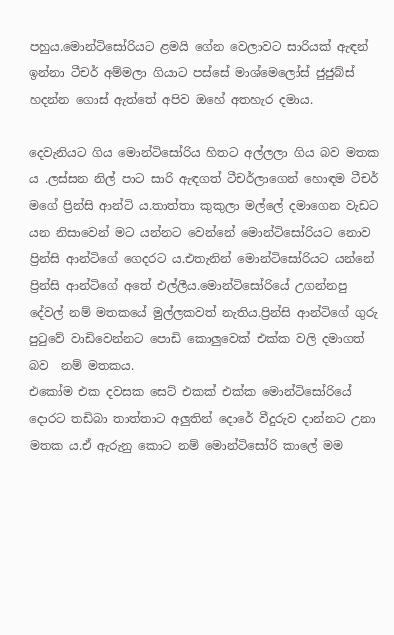පහුය.මොන්ටිසෝරියට ළමයි ගේන වෙලාවට සාරියක් ඇඳන් ඉන්නා ටීචර් අම්මලා ගියාට පස්සේ මාශ්මෙලෝස් ජුජුබ්ස් හදන්න ගොස් ඇත්තේ අපිව ඔහේ අතහැර දමාය.

දෙවැනියට ගිය මොන්ටිසෝරිය හිතට අල්ලලා ගිය බව මතක ය .ලස්සන නිල් පාට සාරි ඇඳගත් ටීචර්ලාගෙන් හොඳම ටීචර් මගේ ප්‍රින්සි ආන්ටි ය.තාත්තා කුකුලා මල්ලේ දමාගෙන වැඩට යන නිසාවෙන් මට යන්නට වෙන්නේ මොන්ටිසෝරියට නොව ප්‍රින්සි ආන්ටිගේ ගෙදරට ය.එතැනින් මොන්ටිසෝරියට යන්නේ ප්‍රින්සි ආන්ටිගේ අතේ එල්ලීය.මොන්ටිසෝරියේ උගන්නපු දේවල් නම් මතකයේ මුල්ලකවත් නැතිය.ප්‍රින්සි ආන්ටිගේ ගුරු පුටුවේ වාඩිවෙන්නට පොඩි කොලුවෙක් එක්ක වලි දමාගත් බව  නම් මතකය.
එකෝම එක දවසක සෙට් එකක් එක්ක මොන්ටිසෝරියේ දොරට තඩිබා තාත්තාට අලුතින් දොරේ වීදුරුව දාන්නට උනා මතක ය.ඒ ඇරුනු කොට නම් මොන්ටිසෝරි කාලේ මම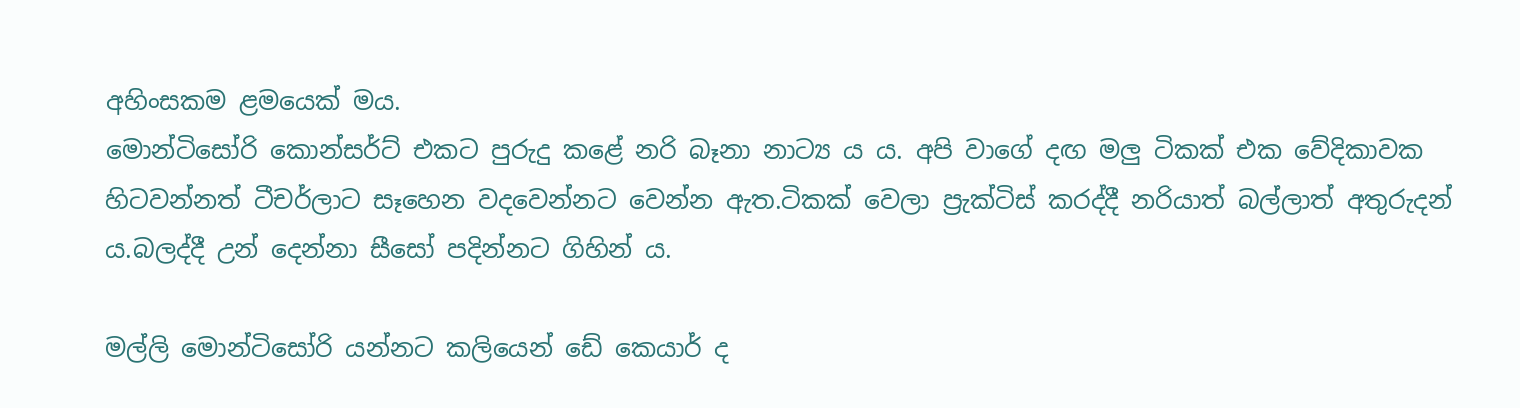අහිංසකම ළමයෙක් මය.
මොන්ටිසෝරි කොන්සර්ට් එකට පුරුදු කළේ නරි බෑනා නාට්‍ය ය ය. අපි වාගේ දඟ මලු ටිකක් එක වේදිකාවක හිටවන්නත් ටීචර්ලාට සෑහෙන වදවෙන්නට වෙන්න ඇත.ටිකක් වෙලා ප්‍රැක්ටිස් කරද්දී නරියාත් බල්ලාත් අතුරුදන් ය.බලද්දී උන් දෙන්නා සීසෝ පදින්නට ගිහින් ය.

මල්ලි මොන්ටිසෝරි යන්නට කලියෙන් ඩේ කෙයාර් ද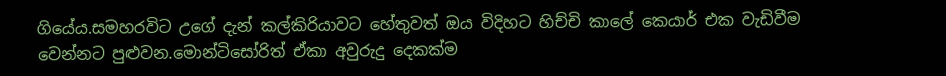ගියේය.සමහරවිට උගේ දැන් කල්කිරියාවට හේතුවත් ඔය විදිහට හිච්චි කාලේ කෙයාර් එක වැඩිවීම වෙන්නට පුළුවන.මොන්ටිසෝරිත් ඒකා අවුරුදු දෙකක්ම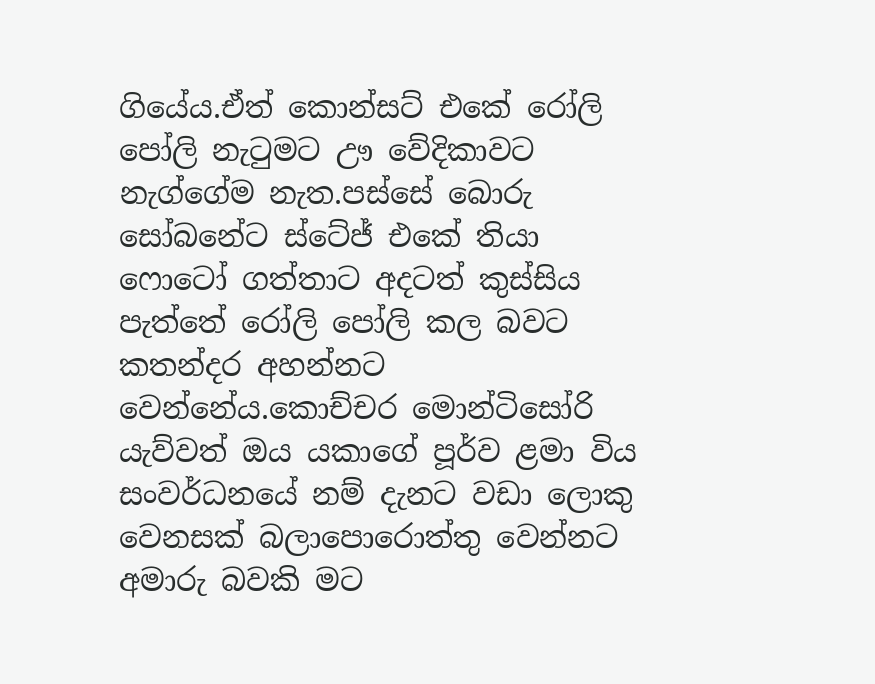ගියේය.ඒත් කොන්සට් එකේ රෝලි පෝලි නැටුමට ඌ වේදිකාවට නැග්ගේම නැත.පස්සේ බොරු සෝබනේට ස්ටේජ් එකේ තියා ෆොටෝ ගත්තාට අදටත් කුස්සිය පැත්තේ රෝලි පෝලි කල බවට කතන්දර අහන්නට වෙන්නේය.කොච්චර මොන්ටිසෝරි යැව්වත් ඔය යකාගේ පූර්ව ළමා විය සංවර්ධනයේ නම් දැනට වඩා ලොකු වෙනසක් බලාපොරොත්තු වෙන්නට අමාරු බවකි මට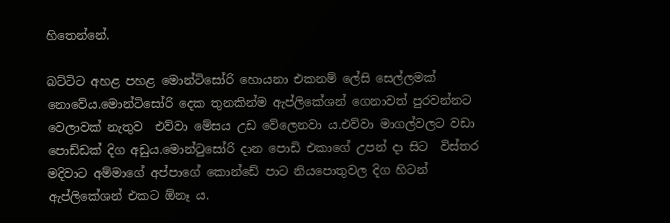හිතෙන්නේ.

බට්ටිට අහළ පහළ මොන්ටිසෝරි හොයනා එකනම් ලේසි සෙල්ලමක් නොවේය.මොන්ටිසෝරි දෙක තුනකින්ම ඇප්ලිකේශන් ගෙනාවත් පුරවන්නට වෙලාවක් නැතුව  එව්වා මේසය උඩ වේලෙනවා ය.එව්වා මාගල්වලට වඩා පොඩ්ඩක් දිග අඩුය.මොන්ටුසෝරි දාන පොඩි එකාගේ උපන් දා සිට  විස්තර මදිවාට අම්මාගේ අප්පාගේ කොන්ඩේ පාට නියපොතුවල දිග හිටන් ඇප්ලිකේශන් එකට ඕනෑ ය.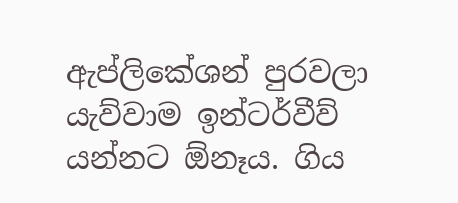ඇප්ලිකේශන් පුරවලා යැව්වාම ඉන්ටර්වීව් යන්නට ඕනෑය. ගිය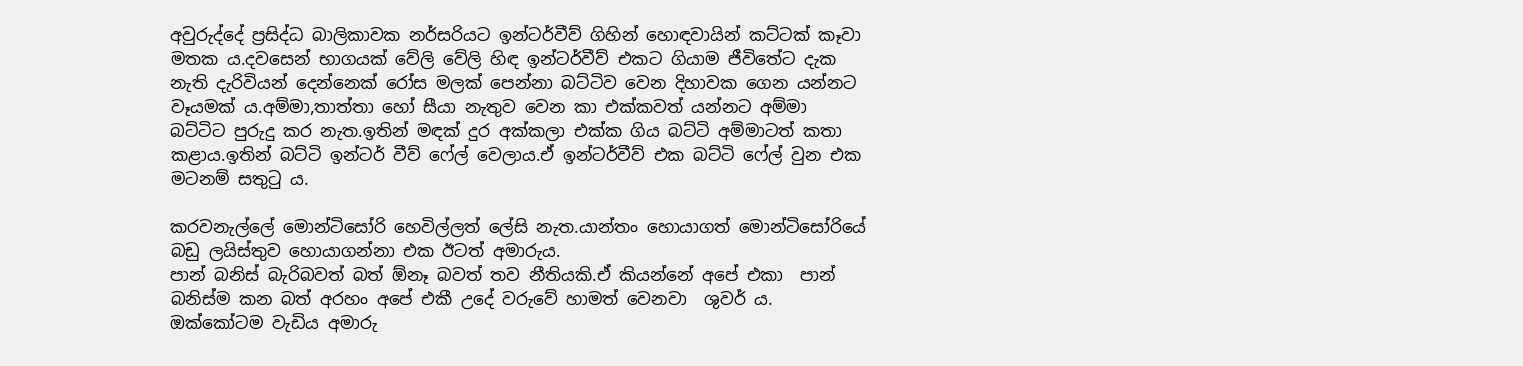අවුරුද්දේ ප්‍රසිද්ධ බාලිකාවක නර්සරියට ඉන්ටර්වීව් ගිහින් හොඳවායින් කට්ටක් කෑවා මතක ය.දවසෙන් භාගයක් වේලි වේලි හිඳ ඉන්ටර්වීව් එකට ගියාම ජීවිතේට දැක නැති දැරිවියන් දෙන්නෙක් රෝස මලක් පෙන්නා බට්ටිව වෙන දිහාවක ගෙන යන්නට වෑයමක් ය.අම්මා,තාත්තා හෝ සීයා නැතුව වෙන කා එක්කවත් යන්නට අම්මා බට්ටිට පුරුදු කර නැත.ඉතින් මඳක් දුර අක්කලා එක්ක ගිය බට්ටි අම්මාටත් කතා කළාය.ඉතින් බට්ටි ඉන්ටර් වීව් ෆේල් වෙලාය.ඒ ඉන්ටර්වීව් එක බට්ටි ෆේල් වුන එක මටනම් සතුටු ය.

කරවනැල්ලේ මොන්ටිසෝරි හෙවිල්ලත් ලේසි නැත.යාන්තං හොයාගත් මොන්ටිසෝරියේ බඩු ලයිස්තුව හොයාගන්නා එක ඊටත් අමාරුය.
පාන් බනිස් බැරිබවත් බත් ඕනෑ බවත් තව නීතියකි.ඒ කියන්නේ අපේ එකා  පාන් බනිස්ම කන බත් අරහං අපේ එකී උදේ වරුවේ හාමත් වෙනවා  ශුවර් ය. ඔක්කෝටම වැඩිය අමාරු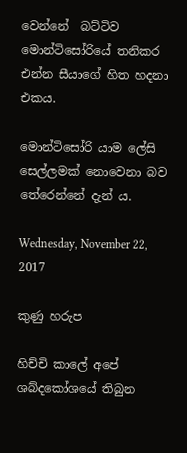වෙන්නේ  බට්ටිව මොන්ටිසෝරියේ තනිකර එන්න සීයාගේ හිත හදනා එකය.

මොන්ටිසෝරි යාම ලේසි සෙල්ලමක් නොවෙනා බව තේරෙන්නේ දැන් ය.

Wednesday, November 22, 2017

කුණු හරුප

හිච්චි කාලේ අපේ ශබ්දකෝශයේ තිබුන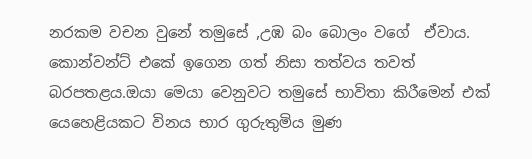නරකම වචන වුනේ තමුසේ ,උඹ බං බොලං වගේ  ඒවාය.
කොන්වන්ට් එකේ ඉගෙන ගත් නිසා තත්වය තවත් බරපතළය.ඔයා මෙයා වෙනුවට තමුසේ භාවිතා කිරීමෙන් එක් යෙහෙළියකට විනය භාර ගුරුතුමිය මුණ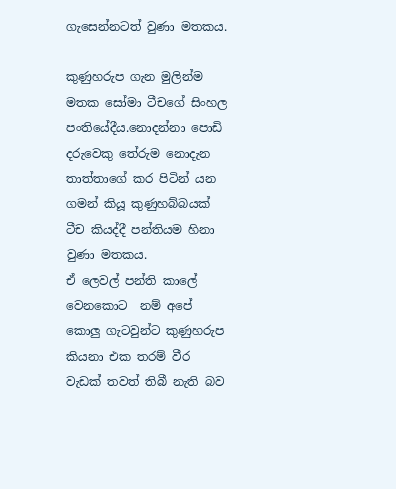ගැසෙන්නටත් වුණා මතකය.

කුණුහරුප ගැන මුලින්ම මතක සෝමා ටීචගේ සිංහල පංතියේදීය.නොදන්නා පොඩි දරුවෙකු තේරුම නොදැන තාත්තාගේ කර පිටින් යන ගමන් කියූ කුණුහබ්බයක් ටීච කියද්දී පන්තියම හිනා වුණා මතකය.
ඒ ලෙවල් පන්ති කාලේ වෙනකොට  නම් අපේ කොලු ගැටවුන්ට කුණුහරුප කියනා එක තරම් වීර වැඩක් තවත් තිබී නැති බව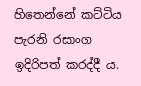හිතෙන්නේ කට්ටිය පැරනි රසාංග ඉදිරිපත් කරද්දී ය.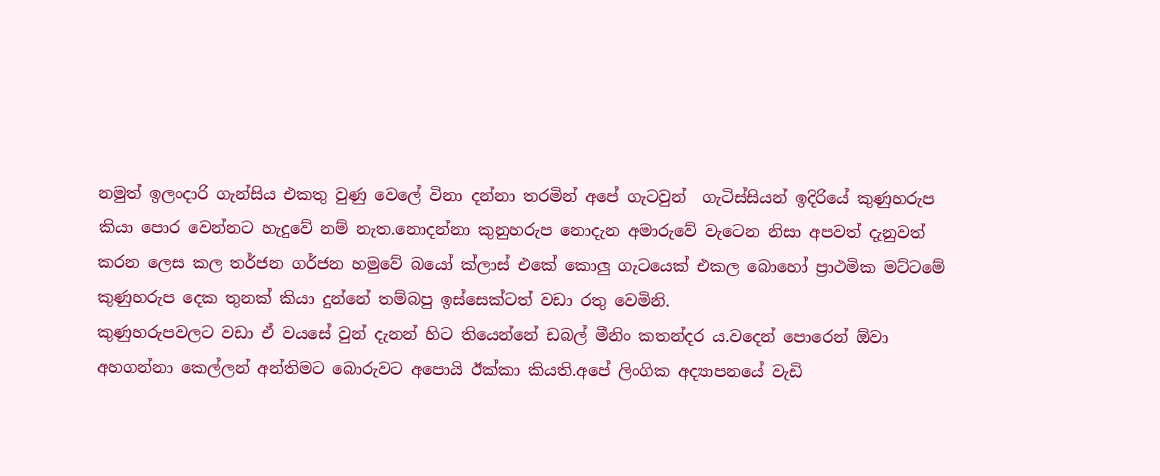නමුත් ඉලංදාරි ගැන්සිය එකතු වුණු වෙලේ විනා දන්නා තරමින් අපේ ගැටවුන්  ගැටිස්සියන් ඉදිරියේ කුණුහරුප කියා පොර වෙන්නට හැදුවේ නම් නැත.නොදන්නා කුනුහරුප නොදැන අමාරුවේ වැටෙන නිසා අපවත් දැනුවත් කරන ලෙස කල තර්ජන ගර්ජන හමුවේ බයෝ ක්ලාස් එකේ කොලු ගැටයෙක් එකල බොහෝ ප්‍රාථමික මට්ටමේ කුණුහරුප දෙක තුනක් කියා දුන්නේ තම්බපු ඉස්සෙක්ටත් වඩා රතු වෙමිනි.
කුණුහරුපවලට වඩා ඒ වයසේ වුන් දැනන් හිට තියෙන්නේ ඩබල් මීනිං කතන්දර ය.වදෙන් පොරෙන් ඕවා අහගන්නා කෙල්ලන් අන්තිමට බොරුවට අපොයි ඊක්කා කියති.අපේ ලිංගික අද්‍යාපනයේ වැඩි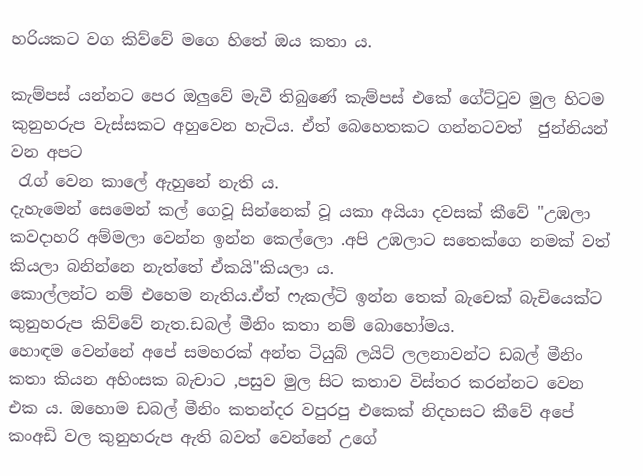හරියකට වග කිව්වේ මගෙ හිතේ ඔය කතා ය.

කැම්පස් යන්නට පෙර ඔලුවේ මැවී තිබුණේ කැම්පස් එකේ ගේට්ටුව මුල හිටම කුනුහරුප වැස්සකට අහුවෙන හැටිය. ඒත් බෙහෙතකට ගන්නටවත්  ජුන්නියන් වන අපට
 රැග් වෙන කාලේ ඇහුනේ නැති ය.
දැහැමෙන් සෙමෙන් කල් ගෙවූ සින්නෙක් වූ යකා අයියා දවසක් කීවේ "උඹලා කවදාහරි අම්මලා වෙන්න ඉන්න කෙල්ලො .අපි උඹලාට සතෙක්ගෙ නමක් වත් කියලා බනින්නෙ නැත්තේ ඒකයි"කියලා ය.
කොල්ලන්ට නම් එහෙම නැතිය.ඒත් ෆැකල්ටි ඉන්න තෙක් බැචෙක් බැචියෙක්ට කුනුහරුප කිව්වේ නැත.ඩබල් මීනිං කතා නම් බොහෝමය.
හොඳම වෙන්නේ අපේ සමහරක් අන්ත ටියුබ් ලයිට් ලලනාවන්ට ඩබල් මීනිං කතා කියන අහිංසක බැචාට ,පසුව මුල සිට කතාව විස්තර කරන්නට වෙන එක ය. ඔහොම ඩබල් මීනිං කතන්දර වපුරපු එකෙක් නිදහසට කීවේ අපේ කංඅඩි වල කුනුහරුප ඇති බවත් වෙන්නේ උගේ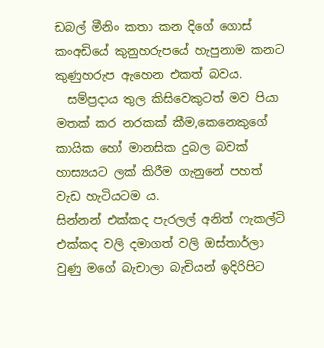ඩබල් මීනිං කතා කන දිගේ ගොස් කංඅඩියේ කුනුහරුපයේ හැපුනාම කනට කුණුහරුප ඇහෙන එකත් බවය.
  සම්ප්‍රදාය තුල කිසිවෙකුටත් මව පියා මතක් කර නරකක් කීම,කෙනෙකුගේ කායික හෝ මානසික දුබල බවක් හාස්‍යයට ලක් කිරීම ගැනුනේ පහත් වැඩ හැටියටම ය.
සින්නන් එක්කද පැරලල් අනිත් ෆැකල්ටි එක්කද වලි දමාගත් වලි ඔස්තාර්ලා වුණු මගේ බැචාලා බැචියන් ඉදිරිපිට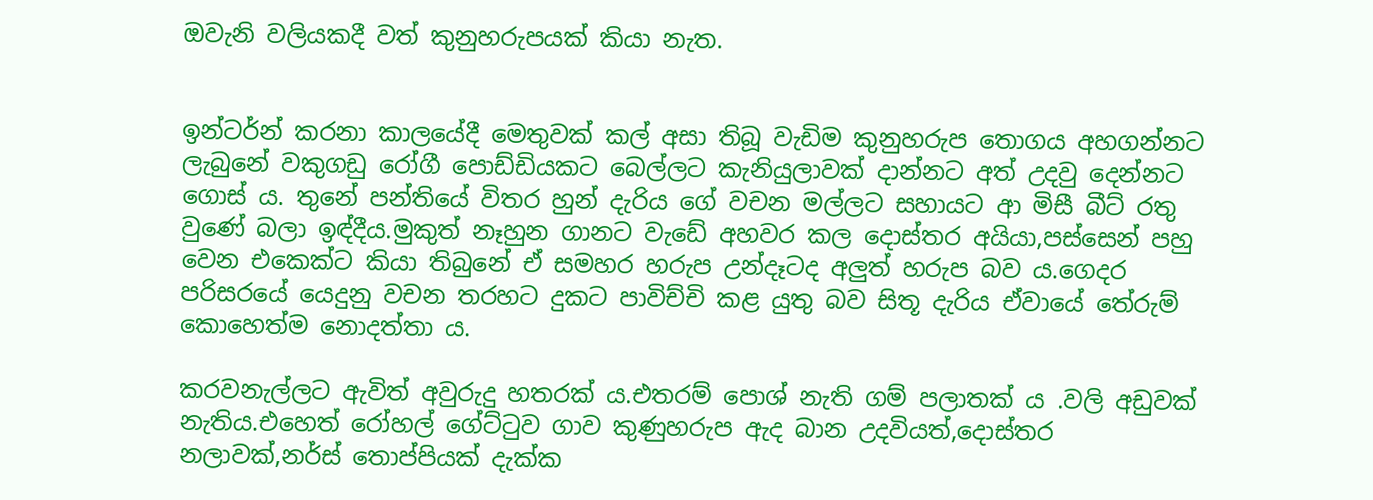ඔවැනි වලියකදී වත් කුනුහරුපයක් කියා නැත.


ඉන්ටර්න් කරනා කාලයේදී මෙතුවක් කල් අසා තිබූ වැඩිම කුනුහරුප තොගය අහගන්නට ලැබුනේ වකුගඩු රෝගී පොඩ්ඩියකට බෙල්ලට කැනියුලාවක් දාන්නට අත් උදවු දෙන්නට ගොස් ය. තුනේ පන්තියේ විතර හුන් දැරිය ගේ වචන මල්ලට සහායට ආ මිසී බීට් රතු වුණේ බලා ඉඳ්දීය.මුකුත් නෑහුන ගානට වැඩේ අහවර කල දොස්තර අයියා,පස්සෙන් පහු වෙන එකෙක්ට කියා තිබුනේ ඒ සමහර හරුප උන්දෑටද අලුත් හරුප බව ය.ගෙදර පරිසරයේ යෙදුනු වචන තරහට දුකට පාවිච්චි කළ යුතු බව සිතූ දැරිය ඒවායේ තේරුම් කොහෙත්ම නොදත්තා ය.

කරවනැල්ලට ඇවිත් අවුරුදු හතරක් ය.එතරම් පොශ් නැති ගම් පලාතක් ය .වලි අඩුවක් නැතිය.එහෙත් රෝහල් ගේට්ටුව ගාව කුණුහරුප ඇද බාන උදවියත්,දොස්තර නලාවක්,නර්ස් තොප්පියක් දැක්ක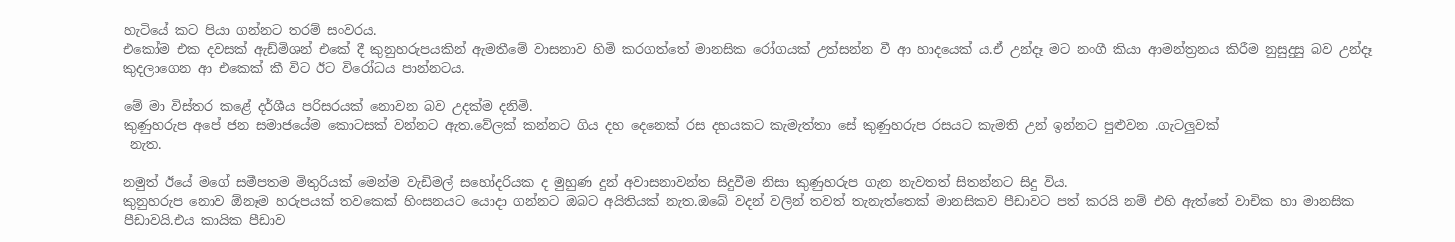හැටියේ කට පියා ගන්නට තරම් සංවරය.
එකෝම එක දවසක් ඇඩ්මිශන් එකේ දී කුනුහරුපයකින් ඇමතීමේ වාසනාව හිමි කරගත්තේ මානසික රෝගයක් උත්සන්න වී ආ හාදයෙක්‍ ය.ඒ උන්දෑ මට නංගී කියා ආමන්ත්‍රනය කිරීම නුසුදුසු බව උන්දෑ කුදලාගෙන ආ එකෙක් කී විට ඊට විරෝධය පාන්නටය.

මේ මා විස්තර කළේ දර්ශීය පරිසරයක් නොවන බව උදක්ම දනිමි.
කුණුහරුප අපේ ජන සමාජයේම කොටසක් වන්නට ඇත.වේලක් කන්නට ගිය දහ දෙනෙක් රස දහයකට කැමැත්තා සේ කුණුහරුප රසයට කැමති උන් ඉන්නට පුළුවන .ගැටලුවක්
 නැත.

නමුත් ඊයේ මගේ සමීපතම මිතුරියක් මෙන්ම වැඩිමල් සහෝදරියක ද මුහුණ දුන් අවාසනාවන්ත සිදුවීම නිසා කුණුහරුප ගැන නැවතත් සිතන්නට සිදු විය.
කුනුහරුප නොව ඕනෑම හරුපයක් තවකෙක් හිංසනයට යොදා ගන්නට ඔබට අයිතියක් නැත.ඔබේ වදන් වලින් තවත් තැනැත්තෙක් මානසිකව පීඩාවට පත් කරයි නම් එහි ඇත්තේ වාචික හා මානසික පීඩාවයි.එය කායික පීඩාව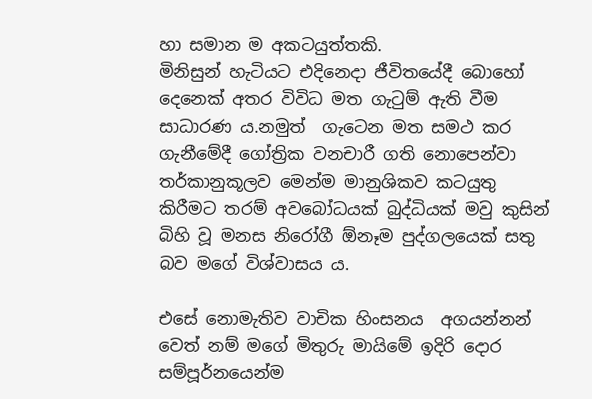හා සමාන ම අකටයුත්තකි.
මිනිසුන් හැටියට එදිනෙදා ජීවිතයේදී බොහෝ දෙනෙක් අතර විවිධ මත ගැටුම් ඇති වීම සාධාරණ ය.නමුත්  ගැටෙන මත සමථ කර ගැනීමේදී ගෝත්‍රික වනචාරී ගති නොපෙන්වා තර්කානුකූලව මෙන්ම මානුශිකව කටයුතු කිරීමට තරම් අවබෝධයක් බුද්ධියක් මවු කුසින් බිහි වූ මනස නිරෝගී ඕනෑම පුද්ගලයෙක් සතු බව මගේ විශ්වාසය ය.

එසේ නොමැතිව වාචික හිංසනය  අගයන්නන් වෙත් නම් මගේ මිතුරු මායිමේ ඉදිරි දොර සම්පූර්නයෙන්ම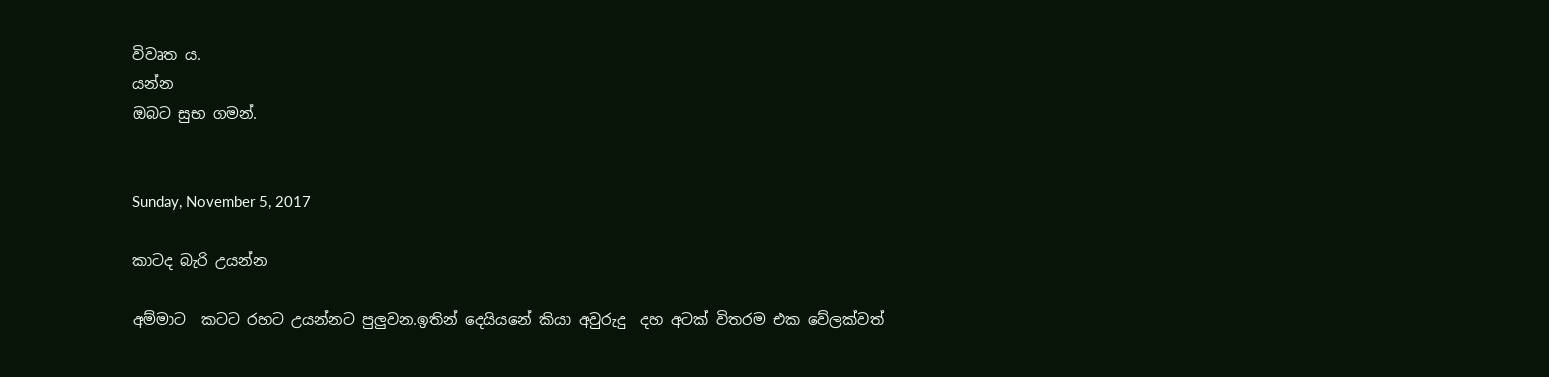විවෘත ය.
යන්න
ඔබට සුභ ගමන්.


Sunday, November 5, 2017

කාටද බැරි උයන්න

අම්මාට  කටට රහට උයන්නට පුලුවන.ඉතින් දෙයියනේ කියා අවුරුදු  දහ අටක් විතරම එක වේලක්වත්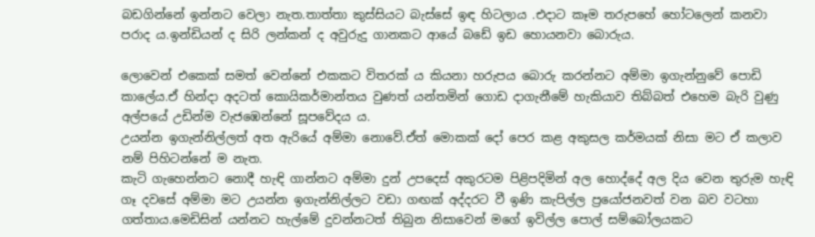බඩගින්නේ ඉන්නට වෙලා නැත.තාත්තා කුස්සියට බැස්සේ ඉඳ හිටලාය .එදාට කෑම තරුපහේ හෝටලෙන් කනවා පරාද ය.ඉන්ඩියන් ද සිරි ලන්කන් ද අවුරුදු ගානකට ආයේ බඩේ ඉඩ හොයනවා බොරුය.

ලොවෙන් එකෙක් සමත් වෙන්නේ එකකට විතරක් ය කියනා හරුපය බොරු කරන්නට අම්මා ඉගැන්නුවේ පොඩි කාලේය.ඒ හින්දා අදටත් කොයිකර්මාන්තය වුණත් යන්තමින් ගොඩ දාගැනීමේ හැකියාව තිබ්බත් එහෙම බැරි වුණු  අල්පයේ උඩින්ම වැජඹෙන්නේ සූපවේදය ය.
උයන්න ඉගැන්නිල්ලත් අත ඇරියේ අම්මා නොවේ.ඒත් මොකක් දෝ පෙර කළ අකුසල කර්මයක් නිසා මට ඒ කලාව නම් පිහිටන්නේ ම නැත.
කැටි ගැහෙන්නට නොදී හැඳි ගාන්නට අම්මා දුන් උපදෙස් අකුරටම පිළිපදිමින් අල හොද්දේ අල දිය වෙන තුරුම හැඳි ගෑ දවසේ අම්මා මට උයන්න ඉගැන්නිල්ලට වඩා ගඟක් අද්දරට වී ඉණි කැපිල්ල ප්‍රයෝජනවත් වන බව වටහා ගත්තාය.මෙඩිසින් යන්නට හැල්මේ දුවන්නටත් තිබුන නිසාවෙන් මගේ ඉවිල්ල පොල් සම්බෝලයකට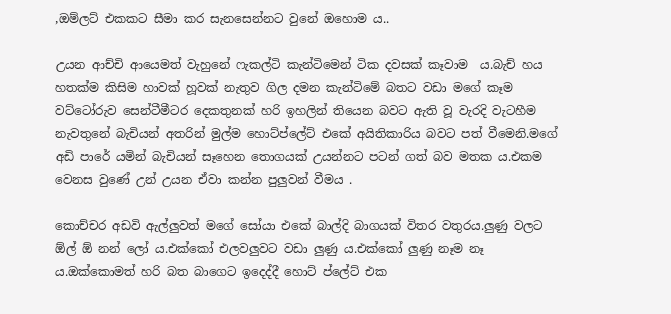,ඔම්ලට් එකකට සීමා කර සැනසෙන්නට වුනේ ඔහොම ය..

උයන ආච්චි ආයෙමත් වැහුනේ ෆැකල්ටි කැන්ටිමෙන් ටික දවසක් කෑවාම  ය.බැච් හය හතක්ම කිසිම හාවක් හූවක් නැතුව ගිල දමන කැන්ටිමේ බතට වඩා මගේ කෑම වට්ටෝරුව සෙන්ටීමීටර දෙකතුනක් හරි ඉහලින් තියෙන බවට ඇති වූ වැරදි වැටහීම නැවතුනේ බැචියන් අතරින් මුල්ම හොට්ප්ලේට් එකේ අයිතිකාරිය බවට පත් වීමෙනි.මගේ අඩි පාරේ යමින් බැචියන් සෑහෙන තොගයක් උයන්නට පටන් ගත් බව මතක ය.එකම වෙනස වුණේ උන් උයන ඒවා කන්න පුලුවන් වීමය .

කොච්චර අඩවි ඇල්ලුවත් මගේ සෝයා එකේ බාල්දි බාගයක් විතර වතුරය.ලුණු වලට ඕල් ඕ නන් ලෝ ය.එක්කෝ එලවලුවට වඩා ලුණු ය.එක්කෝ ලුණු නෑම නෑ ය.ඔක්කොමත් හරි බත බාගෙට ඉදෙද්දී හොට් ප්ලේට් එක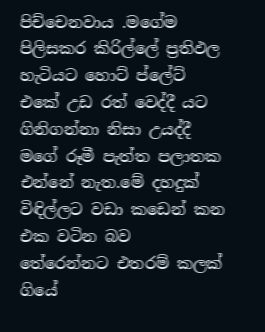පිච්චෙනවාය .මගේම පිලිසකර කිරිල්ලේ ප්‍රතිඵල හැටියට හොට් ප්ලේට් එකේ උඩ රත් වෙද්දී යට ගිනිගන්නා නිසා උයද්දී මගේ රූමී පැත්ත පලාතක එන්නේ නැත.මේ දහදුක් විඳිල්ලට වඩා කඩෙන් කන එක වටින බව තේරෙන්නට එතරම් කලක් ගියේ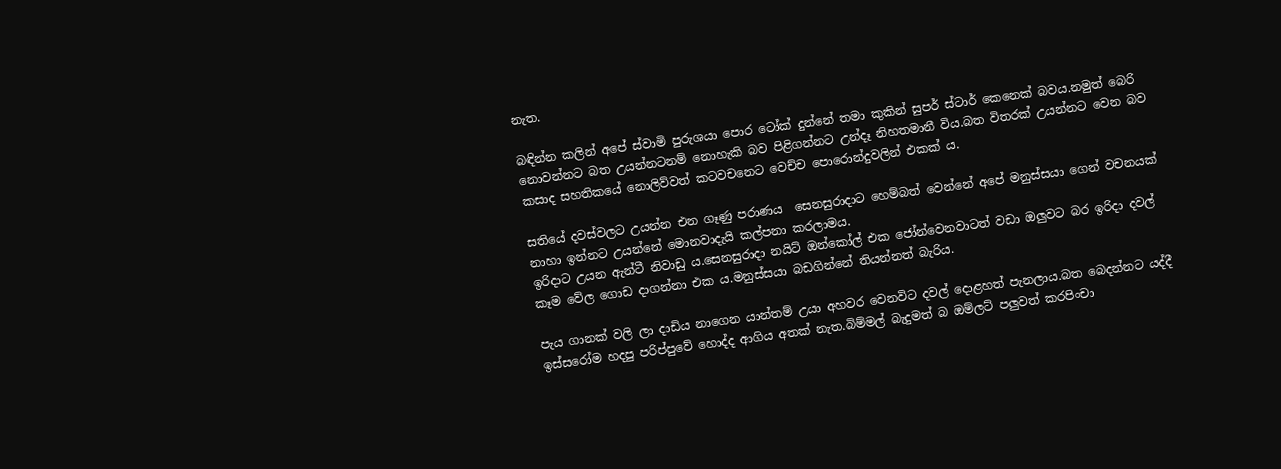නැත.

බඳින්න කලින් අපේ ස්වාමි පුරුශයා පොර ටෝක් දුන්නේ තමා කුකින් සුපර් ස්ටාර් කෙනෙක් බවය.නමුත් බෙරි නොවන්නට බත උයන්නටනම් නොහැකි බව පිළිගන්නට උන්දෑ නිහතමානී විය.බත විතරක් උයන්නට වෙන බව කසාද සහතිකයේ නොලිව්වත් කටවචනෙට වෙච්ච පොරොන්දුවලින් එකක් ය.

සතියේ දවස්වලට උයන්න එන ගෑණු පරාණය  සෙනසුරාදාට හෙම්බත් වෙන්නේ අපේ මනුස්සයා ගෙන් වචනයක් නාහා ඉන්නට උයන්නේ මොනවාදැයි කල්පනා කරලාමය.
ඉරිදාට උයන ඇන්ටී නිවාඩු ය.සෙනසුරාදා නයිට් ඔන්කෝල් එක ජෝන්වෙනවාටත් වඩා ඔලුවට බර ඉරිදා දවල් කෑම වේල ගොඩ දාගන්නා එක ය.මනුස්සයා බඩගින්නේ තියන්නත් බැරිය.

පැය ගානක් වලි ලා දාඩිය නාගෙන යාන්තම් උයා අහවර වෙනවිට දවල් දොළහත් පැනලාය.බත බෙදන්නට යද්දී ඉස්සරෝම හදපු පරිප්පුවේ හොද්ද ආගිය අතක් නැත.බිම්මල් බැදුමත් බ ඔම්ලට් පලුවත් කරපිංචා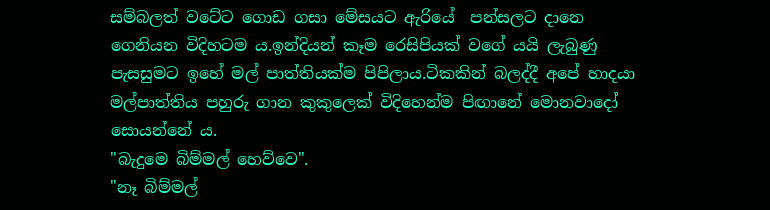සම්බලත් වටේට ගොඩ ගසා මේසයට ඇරියේ  පන්සලට දානෙ ගෙනියන විදිහටම ය.ඉන්දියන් කෑම රෙසිපියක් වගේ යයි ලැබුණු පැසසුමට ඉහේ මල් පාත්තියක්ම පිපිලාය.ටිකකින් බලද්දී අපේ හාදයා මල්පාත්තිය පහුරු ගාන කුකුලෙක් විදිහෙන්ම පිඟානේ මොනවාදෝ සොයන්නේ ය.
"බැදුමෙ බිම්මල් හෙව්වෙ".
"නෑ බිම්මල්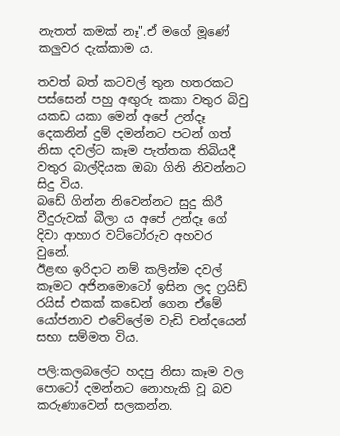නැතත් කමක් නෑ".ඒ මගේ මූණේ කලුවර දැක්කාම ය.

තවත් බත් කටවල් තුන හතරකට පස්සෙන් පහු අඟුරු කකා වතුර බිවු යකඩ යකා මෙන් අපේ උන්දෑ දෙකනින් දුම් දමන්නට පටන් ගත් නිසා දවල්ට කෑම පැත්තක තිබියදී වතුර බාල්දියක ඔබා ගිනි නිවන්නට සිදු විය.
බඩේ ගින්න නිවෙන්නට සුදු කිරී වීදුරුවක් බීලා ය අපේ උන්දෑ ගේ දිවා ආහාර වට්ටෝරුව අහවර වුනේ.
ඊළඟ ඉරිදාට නම් කලින්ම දවල් කෑමට අජිනමොටෝ ඉසින ලද ෆ්‍රයිඩ් රයිස් එකක් කඩෙන් ගෙන ඒමේ යෝජනාව එවේලේම වැඩි චන්දයෙන් සභා සම්මත විය.

පලි:කලබලේට හදපු නිසා කෑම වල පොටෝ දමන්නට නොහැකි වූ බව කරුණාවෙන් සලකන්න.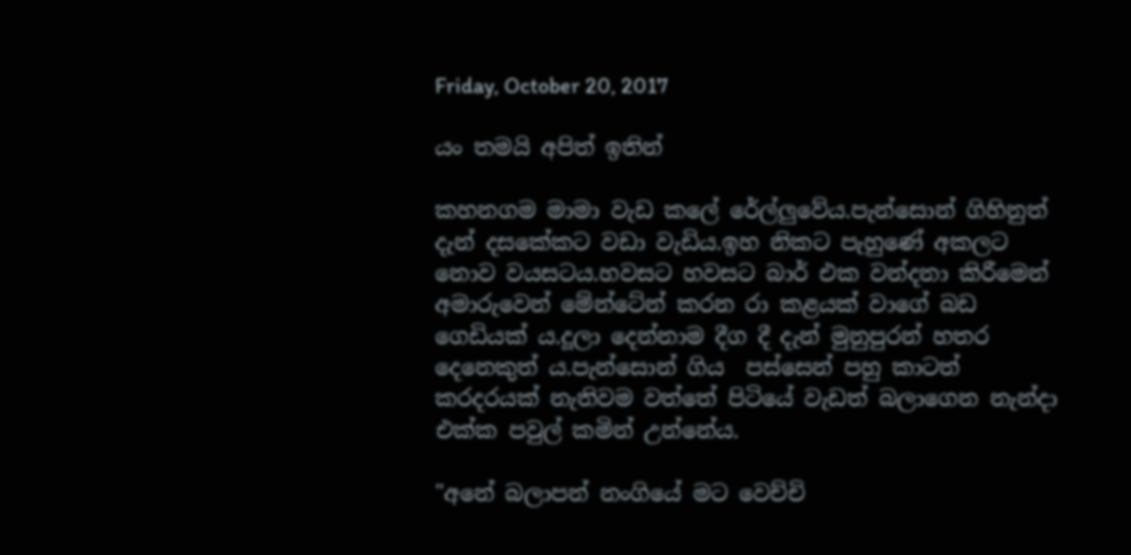Friday, October 20, 2017

යං තමයි අපිත් ඉතින්

කහනගම මාමා වැඩ කලේ රේල්ලුවේය.පැන්සොන් ගිහිනුත් දැන් දසකේකට වඩා වැඩිය.ඉහ නිකට පැහුණේ අකලට නොව වයසටය.හවසට හවසට බාර් එක වන්දනා කිරීමෙන් අමාරුවෙන් මේන්ටේන් කරන රා කළයක් වාගේ බඩ ගෙඩියක් ය.දූලා දෙන්නාම දීග දී දැන් මුනුපුරන් හතර දෙනෙකුත් ය.පැන්සොන් ගිය  පස්සෙන් පහු කාටත් කරදරයක් නැතිවම වත්තේ පිටියේ වැඩත් බලාගෙන නැන්දා එක්ක පවුල් කමින් උන්නේය.

"අනේ බලාපන් නංගියේ මට වෙච්චි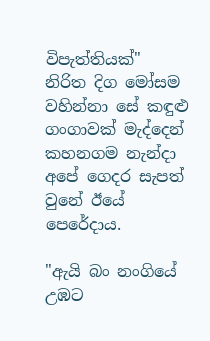විපැත්තියක්"
නිරිත දිග මෝසම වහින්නා සේ කඳුළු ගංගාවක් මැද්දෙන් කහනගම නැන්දා අපේ ගෙදර සැපත් වුනේ ඊයේ පෙරේදාය.

"ඇයි බං නංගියේ උඹට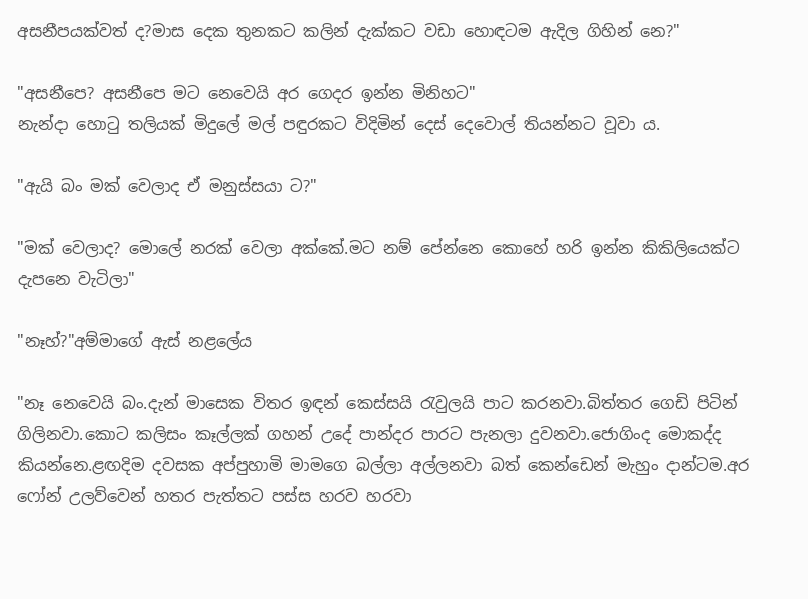අසනීපයක්වත් ද?මාස දෙක තුනකට කලින් දැක්කට වඩා හොඳටම ඇදිල ගිහින් නෙ?"

"අසනීපෙ? අසනීපෙ මට නෙවෙයි අර ගෙදර ඉන්න මිනිහට"
නැන්දා හොටු තලියක් මිදුලේ මල් පඳුරකට විදිමින් දෙස් දෙවොල් තියන්නට වූවා ය.

"ඇයි බං මක් වෙලාද ඒ මනුස්සයා ට?"

"මක් වෙලාද? මොලේ නරක් වෙලා අක්කේ.මට නම් පේන්නෙ කොහේ හරි ඉන්න කිකිලියෙක්ට දැපනෙ වැටිලා"

"නෑහ්?"අම්මාගේ ඇස් නළලේය

"නෑ නෙවෙයි බං.දැන් මාසෙක විතර ඉඳන් කෙස්සයි රැවුලයි පාට කරනවා.බිත්තර ගෙඩි පිටින් ගිලිනවා.කොට කලිසං කෑල්ලක් ගහන් උදේ පාන්දර පාරට පැනලා දුවනවා.ජොගිංද මොකද්ද කියන්නෙ.ළඟදිම දවසක අප්පුහාමි මාමගෙ බල්ලා අල්ලනවා බත් කෙන්ඩෙන් මැහුං දාන්ටම.අර ෆෝන් උලව්වෙන් හතර පැත්තට පස්ස හරව හරවා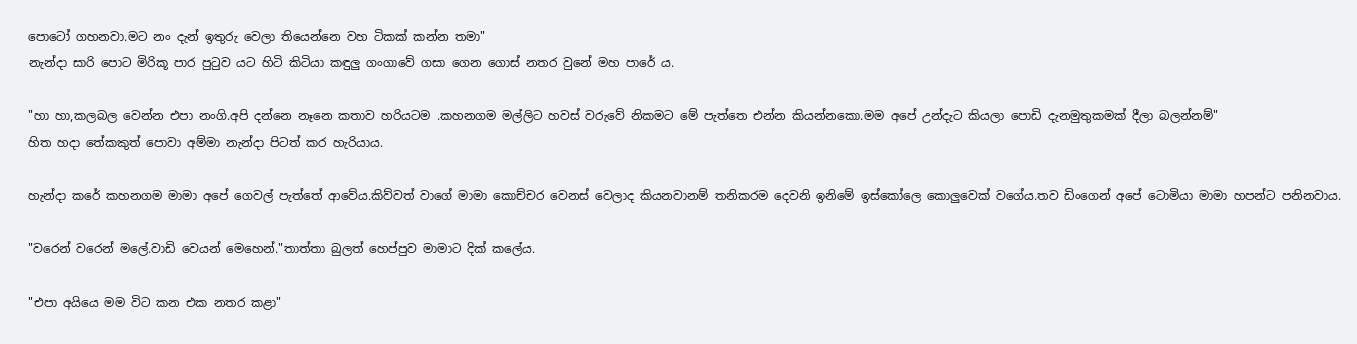පොටෝ ගහනවා.මට නං දැන් ඉතුරු වෙලා තියෙන්නෙ වහ ටිකක් කන්න තමා"
නැන්දා සාරි පොට මිරිකූ පාර පුටුව යට හිටි කිටියා කඳුලු ගංගාවේ ගසා ගෙන ගොස් නතර වුනේ මහ පාරේ ය.

"හා හා,කලබල වෙන්න එපා නංගි.අපි දන්නෙ නෑනෙ කතාව හරියටම .කහනගම මල්ලිට හවස් වරුවේ නිකමට මේ පැත්තෙ එන්න කියන්නකො.මම අපේ උන්දැට කියලා පොඩි දැනමුතුකමක් දීලා බලන්නම්"
හිත හදා තේකකුත් පොවා අම්මා නැන්දා පිටත් කර හැරියාය.

හැන්දා කරේ කහනගම මාමා අපේ ගෙවල් පැත්තේ ආවේය.කිව්වත් වාගේ මාමා කොච්චර වෙනස් වෙලාද කියනවානම් තනිකරම දෙවනි ඉනිමේ ඉස්කෝලෙ කොලුවෙක් වගේය.තව ඩිංගෙන් අපේ ටොමියා මාමා හපන්ට පනිනවාය.

"වරෙන් වරෙන් මලේ.වාඩි වෙයන් මෙහෙන්."තාත්තා බුලත් හෙප්පුව මාමාට දික් කලේය.

"එපා අයියෙ මම විට කන එක නතර කළා"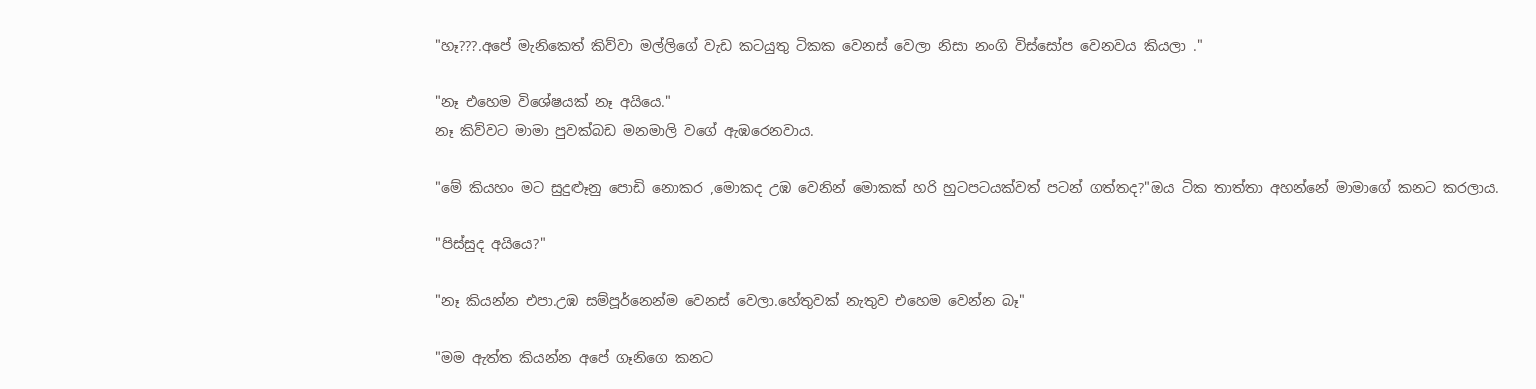"හෑ???.අපේ මැනිකෙත් කිව්වා මල්ලිගේ වැඩ කටයුතු ටිකක වෙනස් වෙලා නිසා නංගි විස්සෝප වෙනවය කියලා ."

"නෑ එහෙම විශේෂයක් නෑ අයියෙ."
නෑ කිව්වට මාමා පුවක්බඩ මනමාලි වගේ ඇඹරෙනවාය.

"මේ කියහං මට සුදුළූනු පොඩි නොකර ,මොකද උඹ වෙනින් මොකක් හරි හුටපටයක්වත් පටන් ගත්තද?"ඔය ටික තාත්තා අහන්නේ මාමාගේ කනට කරලාය.

"පිස්සුද අයියෙ?"

"නෑ කියන්න එපා.උඹ සම්පූර්නෙන්ම වෙනස් වෙලා.හේතුවක් නැතුව එහෙම වෙන්න බෑ"

"මම ඇත්ත කියන්න අපේ ගෑනිගෙ කනට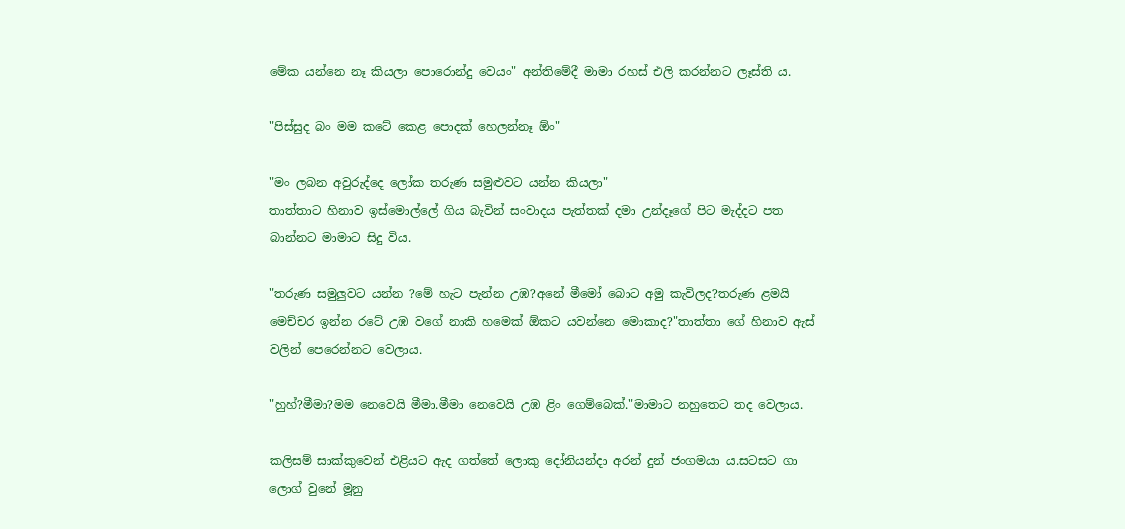මේක යන්නෙ නෑ කියලා පොරොන්දු වෙයං" අන්තිමේදී මාමා රහස් එලි කරන්නට ලෑස්ති ය.

"පිස්සුද බං මම කටේ කෙළ පොදක් හෙලන්නෑ ඕං"

"මං ලබන අවුරුද්දෙ ලෝක තරුණ සමුළුවට යන්න කියලා"
තාත්තාට හිනාව ඉස්මොල්ලේ ගිය බැවින් සංවාදය පැත්තක් දමා උන්දෑගේ පිට මැද්දට පත බාන්නට මාමාට සිදු විය.

"තරුණ සමුලුවට යන්න ?මේ හැට පැන්න උඹ?අනේ මීමෝ බොට අමු කැවිලද?තරුණ ළමයි මෙච්චර ඉන්න රටේ උඹ වගේ නාකි හමෙක් ඕකට යවන්නෙ මොකාද?"තාත්තා ගේ හිනාව ඇස් වලින් පෙරෙන්නට වෙලාය.

"හුහ්?මීමා?මම නෙවෙයි මීමා.මීමා නෙවෙයි උඹ ළිං ගෙම්බෙක්."මාමාට නහුතෙට තද වෙලාය.

කලිසම් සාක්කුවෙන් එළියට ඇද ගත්තේ ලොකු දෝනියන්දා අරන් දුන් ජංගමයා ය.සටසට ගා ලොග් වුනේ මූනු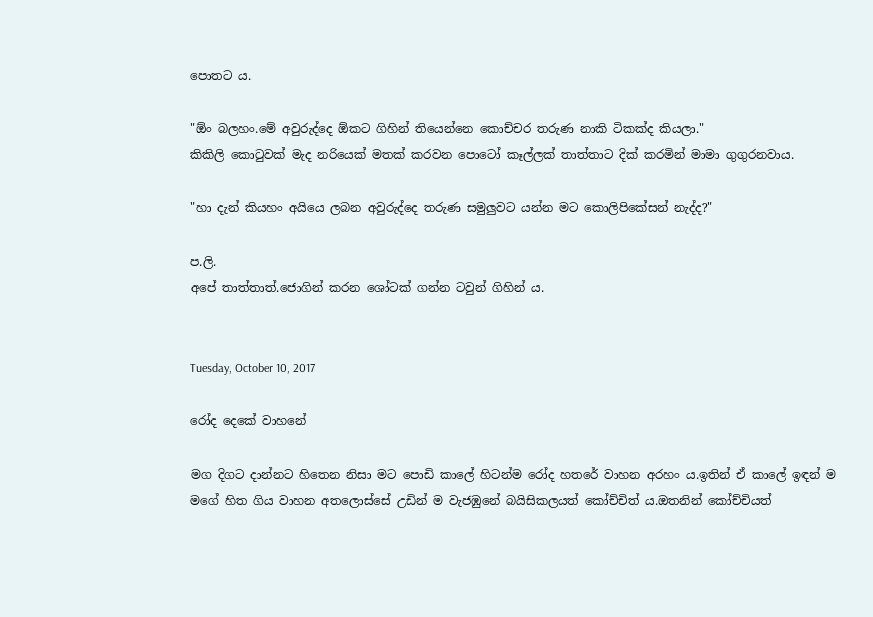පොතට ය.

"ඕං බලහං.මේ අවුරුද්දෙ ඕකට ගිහින් තියෙන්නෙ කොච්චර තරුණ නාකි ටිකක්ද කියලා."
කිකිලි කොටුවක් මැද නරියෙක් මතක් කරවන පොටෝ කෑල්ලක් තාත්තාට දික් කරමින් මාමා ගුගුරනවාය.

"හා දැන් කියහං අයියෙ ලබන අවුරුද්දෙ තරුණ සමුලුවට යන්න මට කොලිපිකේසන් නැද්ද?"

ප.ලි.
අපේ තාත්තාත්.ජොගින් කරන ශෝටක් ගන්න ටවුන් ගිහින් ය.


Tuesday, October 10, 2017

රෝද දෙකේ වාහනේ

මග දිගට දාන්නට හිතෙන නිසා මට පොඩි කාලේ හිටන්ම රෝද හතරේ වාහන අරහං ය.ඉතින් ඒ කාලේ ඉඳන් ම මගේ හිත ගිය වාහන අතලොස්සේ උඩින් ම වැජඹුනේ බයිසිකලයත් කෝච්චිත් ය.ඔතනින් කෝච්චියත්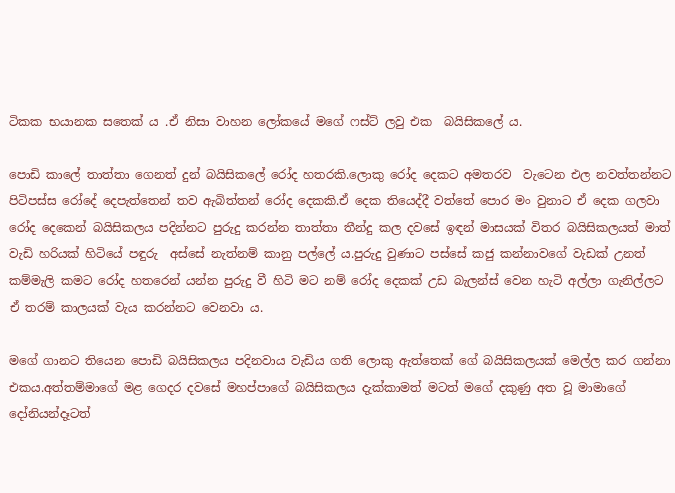ටිකක භයානක සතෙක් ය .ඒ නිසා වාහන ලෝකයේ මගේ ෆස්ට් ලවු එක  බයිසිකලේ ය.

පොඩි කාලේ තාත්තා ගෙනත් දුන් බයිසිකලේ රෝද හතරකි.ලොකු රෝද දෙකට අමතරව  වැටෙන එල නවත්තන්නට පිටිපස්ස රෝදේ දෙපැත්තෙන් තව ඇබිත්තන් රෝද දෙකකි.ඒ දෙක තියෙද්දී වත්තේ පොර මං වුනාට ඒ දෙක ගලවා රෝද දෙකෙන් බයිසිකලය පදින්නට පුරුදු කරන්න තාත්තා තීන්දු කල දවසේ ඉඳන් මාසයක් විතර බයිසිකලයත් මාත් වැඩි හරියක් හිටියේ පඳුරු  අස්සේ නැත්නම් කානු පල්ලේ ය.පුරුදු වුණාට පස්සේ කජු කන්නාවගේ වැඩක් උනත් කම්මැලි කමට රෝද හතරෙන් යන්න පුරුදු වී හිටි මට නම් රෝද දෙකක් උඩ බැලන්ස් වෙන හැටි අල්ලා ගැනිල්ලට ඒ තරම් කාලයක් වැය කරන්නට වෙනවා ය.

මගේ ගානට තියෙන පොඩි බයිසිකලය පදිනවාය වැඩිය ගති ලොකු ඇත්තෙක් ගේ බයිසිකලයක් මෙල්ල කර ගන්නා එකය.අත්තම්මාගේ මළ ගෙදර දවසේ මහප්පාගේ බයිසිකලය දැක්කාමත් මටත් මගේ දකුණු අත වූ මාමාගේ දෝනියන්දෑටත්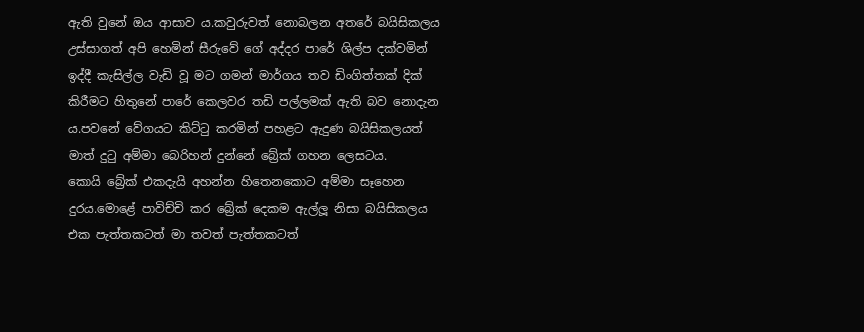ඇති වුනේ ඔය ආසාව ය.කවුරුවත් නොබලන අතරේ බයිසිකලය උස්සාගත් අපි හෙමින් සීරුවේ ගේ අද්දර පාරේ ශිල්ප දක්වමින් ඉද්දී කැසිල්ල වැඩි වූ මට ගමන් මාර්ගය තව ඩිංගිත්තක් දික් කිරීමට හිතුනේ පාරේ කෙලවර තඩි පල්ලමක් ඇති බව නොදැන ය.පවනේ වේගයට කිට්ටු කරමින් පහළට ඇදුණ බයිසිකලයත් මාත් දුටු අම්මා බෙරිහන් දුන්නේ බ්‍රේක් ගහන ලෙසටය.
කොයි බ්‍රේක් එකදැයි අහන්න හිතෙනකොට අම්මා සෑහෙන දුරය.මොළේ පාවිච්චි කර බ්‍රේක් දෙකම ඇල්ලූ නිසා බයිසිකලය එක පැත්තකටත් මා තවත් පැත්තකටත්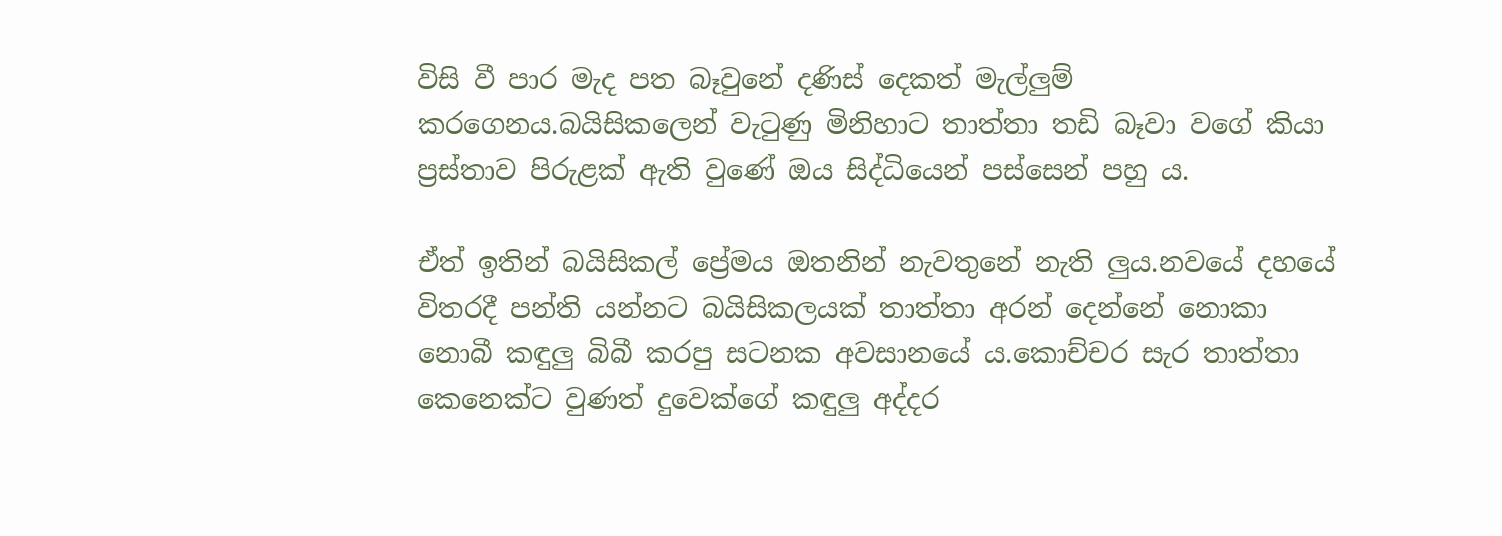විසි වී පාර මැද පත බෑවුනේ දණිස් දෙකත් මැල්ලුම් කරගෙනය.බයිසිකලෙන් වැටුණු මිනිහාට තාත්තා තඩි බෑවා වගේ කියා ප්‍රස්තාව පිරුළක් ඇති වුණේ ඔය සිද්ධියෙන් පස්සෙන් පහු ය.

ඒත් ඉතින් බයිසිකල් ප්‍රේමය ඔතනින් නැවතුනේ නැති ලුය.නවයේ දහයේ විතරදී පන්ති යන්නට බයිසිකලයක් තාත්තා අරන් දෙන්නේ නොකා නොබී කඳුලු බිබී කරපු සටනක අවසානයේ ය.කොච්චර සැර තාත්තා කෙනෙක්ට වුණත් දුවෙක්ගේ කඳුලු අද්දර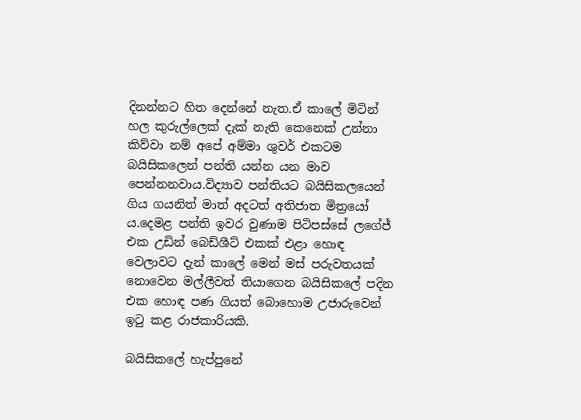දිනන්නට හිත දෙන්නේ නැත.ඒ කාලේ මිටින් හල කුරුල්ලෙක් දැක් නැති කෙනෙක් උන්නා කිව්වා නම් අපේ අම්මා ශුවර් එකටම බයිසිකලෙන් පන්ති යන්න යන මාව පෙන්නනවාය.විද්‍යාව පන්තියට බයිසිකලයෙන් ගිය ගයනිත් මාත් අදටත් අතිජාත මිත්‍රයෝ ය.දෙමළ පන්ති ඉවර වුණාම පිටිපස්සේ ලගේජ් එක උඩින් බෙඩ්ශීට් එකක් එළා හොඳ වෙලාවට දැන් කාලේ මෙන් මස් පරුවතයක් නොවෙන මල්ලීවත් තියාගෙන බයිසිකලේ පදින එක හොඳ පණ ගියත් බොහොම උජාරුවෙන් ඉටු කළ රාජකාරියකි.

බයිසිකලේ හැප්පුනේ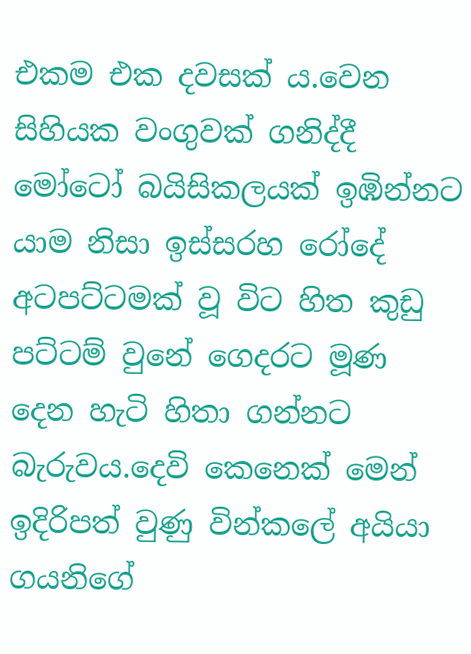එකම එක දවසක් ය.වෙන සිහියක වංගුවක් ගනිද්දී මෝටෝ බයිසිකලයක් ඉඹින්නට යාම නිසා ඉස්සරහ රෝදේ අටපට්ටමක් වූ විට හිත කුඩු පට්ටම් වුනේ ගෙදරට මූණ දෙන හැටි හිතා ගන්නට බැරුවය.දෙවි කෙනෙක් මෙන් ඉදිරිපත් වුණු වින්කලේ අයියා ගයනිගේ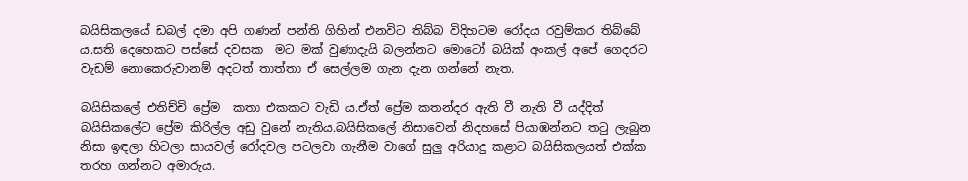බයිසිකලයේ ඩබල් දමා අපි ගණන් පන්ති ගිහින් එනවිට තිබ්බ විදිහටම රෝදය රවුම්කර තිබ්බේ ය.සති දෙහෙකට පස්සේ දවසක  මට මක් වුණාදැයි බලන්නට මොටෝ බයික් අංකල් අපේ ගෙදරට වැඩම් නොකෙරුවානම් අදටත් තාත්තා ඒ සෙල්ලම ගැන දැන ගන්නේ නැත.

බයිසිකලේ එතිච්චි ප්‍රේම  කතා එකකට වැඩි ය.ඒත් ප්‍රේම කතන්දර ඇති වී නැති වී යද්දිත් බයිසිකලේට ප්‍රේම කිරිල්ල අඩු වුනේ නැතිය.බයිසිකලේ නිසාවෙන් නිදහසේ පියාඹන්නට තටු ලැබුන නිසා ඉඳලා හිටලා සායවල් රෝදවල පටලවා ගැනීම වාගේ සුලු අරියාදු කළාට බයිසිකලයත් එක්ක තරහ ගන්නට අමාරුය.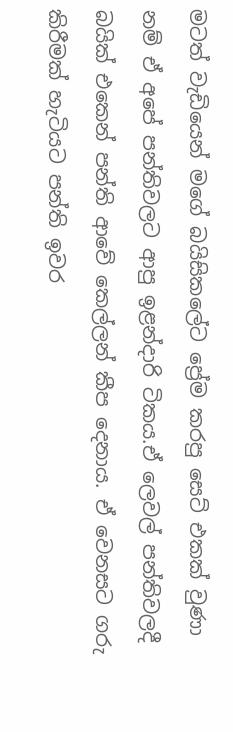මටත් වැඩියෙන් මගේ බයිසිකලේට ප්‍රේම කරපු සෙට් එකක් වුණා නම් ඒ අපේ පන්තිවලට ආපු ඉළන්දාරි ටිකය.ඒ ලෙවල් පන්තිවලදී බයික් එකෙන් පන්ති ආවේ කෙල්ලන් කීප දෙනාය. ඒ වෙනසට ගරු කිරීමක් හැටියට පන්ති ඉවර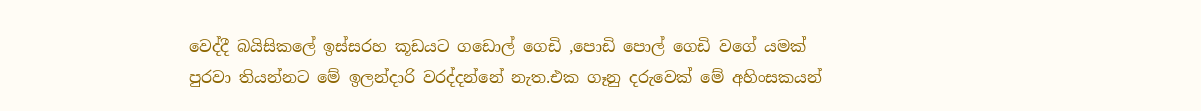වෙද්දී බයිසිකලේ ඉස්සරහ කූඩයට ගඩොල් ගෙඩි ,පොඩි පොල් ගෙඩි වගේ යමක් පුරවා තියන්නට මේ ඉලන්දාරි වරද්දන්නේ නැත.එක ගෑනු දරුවෙක් මේ අහිංසකයන්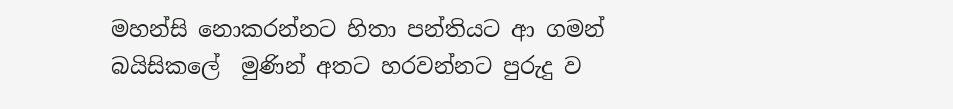මහන්සි නොකරන්නට හිතා පන්තියට ආ ගමන් බයිසිකලේ  මුණින් අතට හරවන්නට පුරුදු ව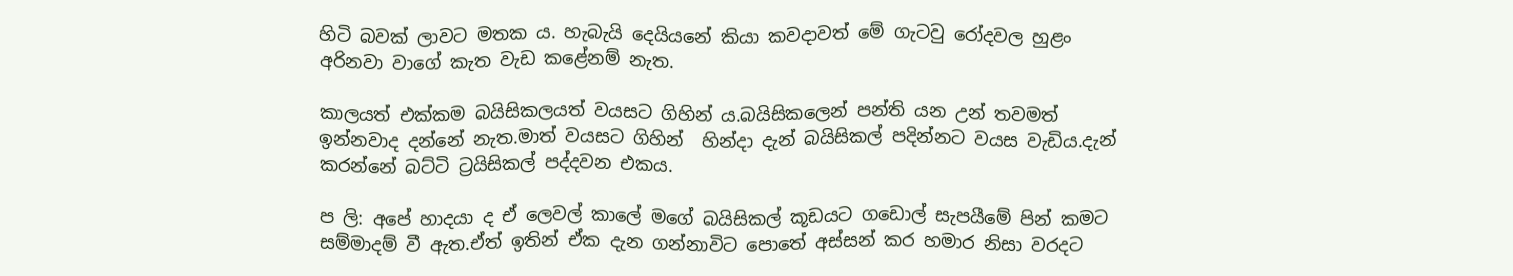හිටි බවක් ලාවට මතක ය. හැබැයි දෙයියනේ කියා කවදාවත් මේ ගැටවු රෝදවල හුළං අරිනවා වාගේ කැත වැඩ කළේනම් නැත.

කාලයත් එක්කම බයිසිකලයත් වයසට ගිහින් ය.බයිසිකලෙන් පන්ති යන උන් තවමත් ඉන්නවාද දන්නේ නැත.මාත් වයසට ගිහින්  හින්දා දැන් බයිසිකල් පදින්නට වයස වැඩිය.දැන් කරන්නේ බට්ටි ට්‍රයිසිකල් පද්දවන එකය.

ප ලි: අපේ හාදයා ද ඒ ලෙවල් කාලේ මගේ බයිසිකල් කූඩයට ගඩොල් සැපයීමේ පින් කමට සම්මාදම් වී ඇත.ඒත් ඉතින් ඒක දැන ගන්නාවිට පොතේ අස්සන් කර හමාර නිසා වරදට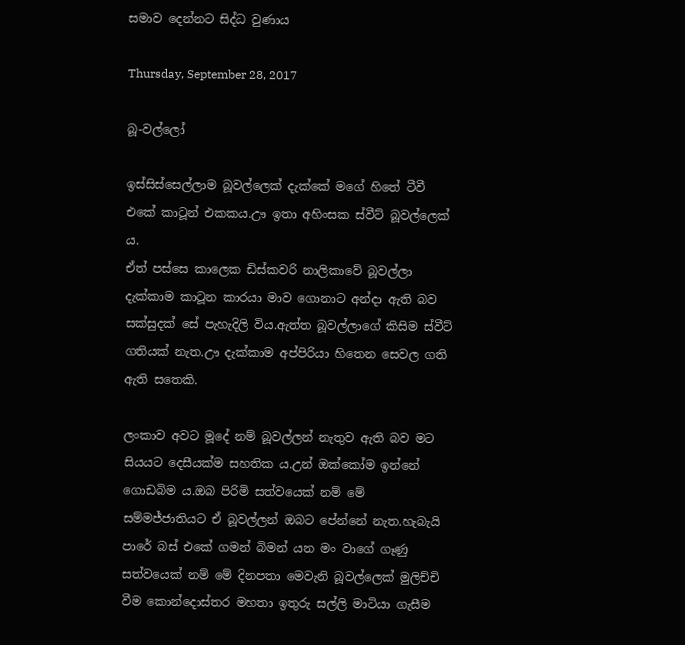සමාව දෙන්නට සිද්ධ වුණාය

Thursday, September 28, 2017

බූ-වල්ලෝ

ඉස්සිස්සෙල්ලාම බූවල්ලෙක් දැක්කේ මගේ හිතේ ටීවී එකේ කාටූන් එකකය.ඌ ඉතා අහිංසක ස්වීට් බූවල්ලෙක් ය.
ඒත් පස්සෙ කාලෙක ඩිස්කවරි නාලිකාවේ බූවල්ලා දැක්කාම කාටූන කාරයා මාව ගොනාට අන්දා ඇති බව සක්සුදක් සේ පැහැදිලි විය.ඇත්ත බූවල්ලාගේ කිසිම ස්වීට් ගතියක් නැත.ඌ දැක්කාම අප්පිරියා හිතෙන සෙවල ගති ඇති සතෙකි.

ලංකාව අවට මූදේ නම් බූවල්ලන් නැතුව ඇති බව මට සියයට දෙසීයක්ම සහතික ය.උන් ඔක්කෝම ඉන්නේ ගොඩබිම ය.ඔබ පිරිමි සත්වයෙක් නම් මේ සම්මජ්ජාතියට ඒ බූවල්ලන් ඔබට පේන්නේ නැත.හැබැයි  පාරේ බස් එකේ ගමන් බිමන් යන මං වාගේ ගෑණු සත්වයෙක් නම් මේ දිනපතා මෙවැනි බූවල්ලෙක් මුලිච්චි වීම කොන්දොස්තර මහතා ඉතුරු සල්ලි මාටියා ගැසීම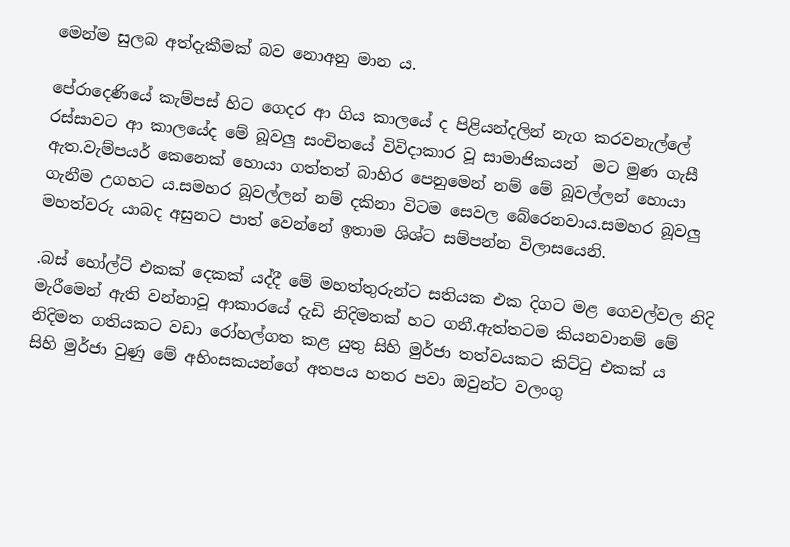මෙන්ම සුලබ අත්දැකීමක් බව නොඅනු මාන ය.

පේරාදෙණියේ කැම්පස් හිට ගෙදර ආ ගිය කාලයේ ද පිළියන්දලින් නැග කරවනැල්ලේ රස්සාවට ආ කාලයේද මේ බූවලු සංචිතයේ විවිදාකාර වූ සාමාජිකයන්  මට මුණ ගැසී ඇත.වැම්පයර් කෙනෙක් හොයා ගත්තත් බාහිර පෙනුමෙන් නම් මේ බූවල්ලන් හොයා ගැනීම උගහට ය.සමහර බූවල්ලන් නම් දකිනා විටම සෙවල බේරෙනවාය.සමහර බූවලු මහත්වරු යාබද අසුනට පාත් වෙන්නේ ඉතාම ශිශ්ට සම්පන්න විලාසයෙනි.

.බස් හෝල්ට් එකක් දෙකක් යද්දී මේ මහත්තුරුන්ට සතියක එක දිගට මළ ගෙවල්වල නිදි මැරීමෙන් ඇති වන්නාවූ ආකාරයේ දැඩි නිදිමතක් හට ගනී.ඇත්තටම කියනවානම් මේ නිදිමත ගතියකට වඩා රෝහල්ගත කළ යුතු සිහි මුර්ජා තත්වයකට කිට්ටු එකක් ය
සිහි මුර්ජා වුණු මේ අහිංසකයන්ගේ අතපය හතර පවා ඔවුන්ට වලංගු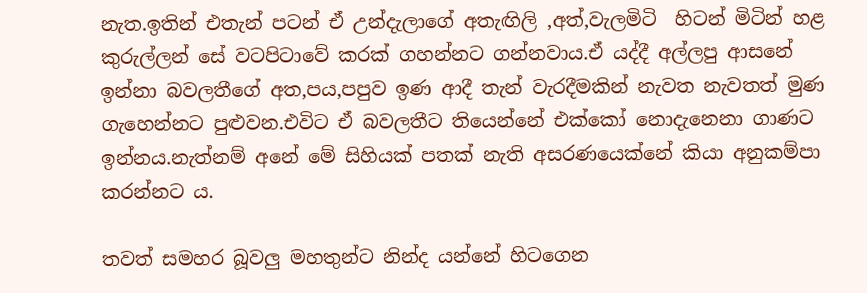නැත.ඉතින් එතැන් පටන් ඒ උන්දැලාගේ අතැඟිලි ,අත්,වැලමිටි  හිටන් මිටින් හළ කුරුල්ලන් සේ වටපිටාවේ කරක් ගහන්නට ගන්නවාය.ඒ යද්දී අල්ලපු ආසනේ ඉන්නා බවලතීගේ අත,පය,පපුව ඉණ ආදී තැන් වැරදීමකින් නැවත නැවතත් මුණ ගැහෙන්නට පුළුවන.එවිට ඒ බවලතීට තියෙන්නේ එක්කෝ නොදැනෙනා ගාණට ඉන්නය.නැත්නම් අනේ මේ සිහියක් පතක් නැති අසරණයෙක්නේ කියා අනුකම්පා කරන්නට ය.

තවත් සමහර බූවලු මහතුන්ට නින්ද යන්නේ හිටගෙන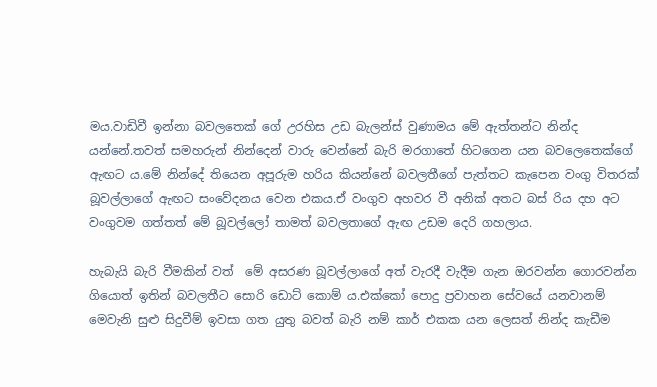මය.වාඩිවී ඉන්නා බවලතෙක් ගේ උරහිස උඩ බැලන්ස් වුණාමය මේ ඇත්තන්ට නින්ද යන්නේ.තවත් සමහරුන් නින්දෙන් වාරු වෙන්නේ බැරි මරගාතේ හිටගෙන යන බවලෙතෙක්ගේ ඇඟට ය.මේ නින්දේ තියෙන අපූරුම හරිය කියන්නේ බවලතීගේ පැත්තට කැපෙන වංගු විතරක් බූවල්ලාගේ ඇඟට සංවේදනය වෙන එකය.ඒ වංගුව අහවර වී අනික් අතට බස් රිය දහ අට වංගුවම ගත්තත් මේ බූවල්ලෝ තාමත් බවලතාගේ ඇඟ උඩම දෙරි ගහලාය.

හැබැයි බැරි වීමකින් වත්  මේ අසරණ බූවල්ලාගේ අත් වැරදී වැදීම ගැන ඔරවන්න ගොරවන්න ගියොත් ඉතින් බවලතීට සොරි ඩොට් කොම් ය.එක්කෝ පොදු ප්‍රවාහන සේවයේ යනවානම්  මෙවැනි සුළු සිදුවීම් ඉවසා ගත යුතු බවත් බැරි නම් කාර් එකක යන ලෙසත් නින්ද කැඩීම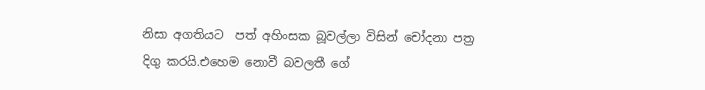නිසා අගතියට  පත් අහිංසක බූවල්ලා විසින් චෝදනා පත්‍ර දිගු කරයි.එහෙම නොවී බවලතී ගේ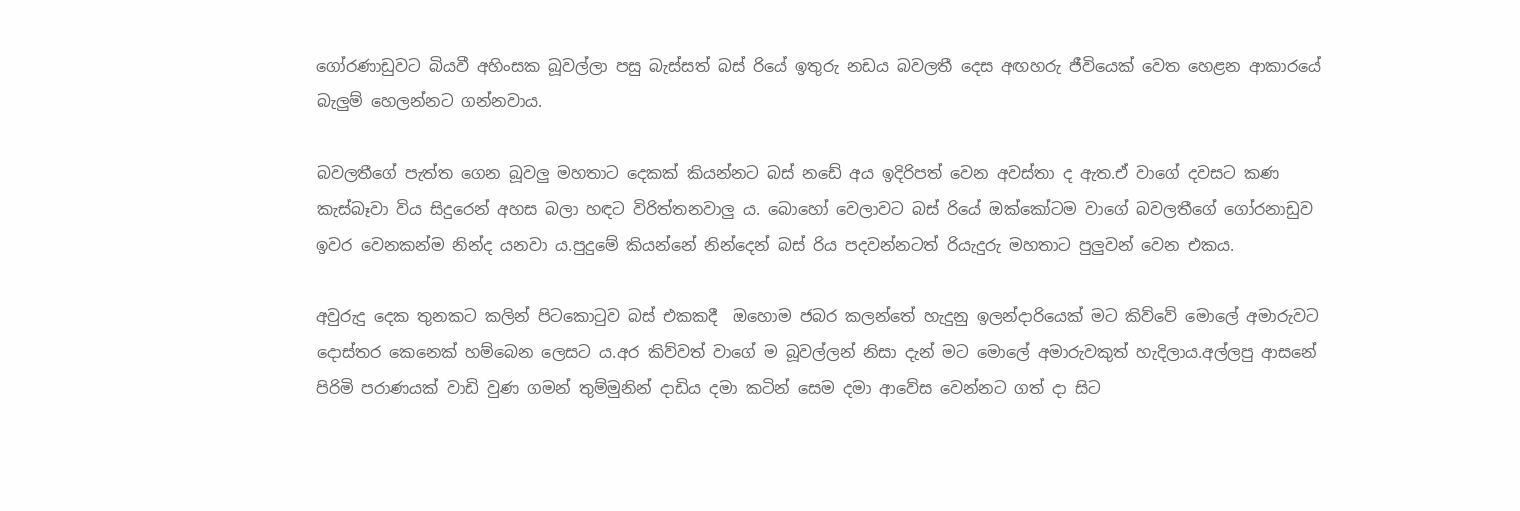ගෝරණාඩුවට බියවී අහිංසක බූවල්ලා පසු බැස්සත් බස් රියේ ඉතුරු නඩය බවලතී දෙස අඟහරු ජීවියෙක් වෙත හෙළන ආකාරයේ බැලුම් හෙලන්නට ගන්නවාය.

බවලතීගේ පැත්ත ගෙන බූවලු මහතාට දෙකක් කියන්නට බස් නඩේ අය ඉදිරිපත් වෙන අවස්තා ද ඇත.ඒ වාගේ දවසට කණ කැස්බෑවා විය සිදුරෙන් අහස බලා හඳට විරිත්තනවාලු ය. බොහෝ වෙලාවට බස් රියේ ඔක්කෝටම වාගේ බවලතීගේ ගෝරනාඩුව ඉවර වෙනකන්ම නින්ද යනවා ය.පුදුමේ කියන්නේ නින්දෙන් බස් රිය පදවන්නටත් රියැදුරු මහතාට පුලුවන් වෙන එකය.

අවුරුදු දෙක තුනකට කලින් පිටකොටුව බස් එකකදී  ඔහොම ජබර කලන්තේ හැදුනු ඉලන්දාරියෙක් මට කිව්වේ මොලේ අමාරුවට දොස්තර කෙනෙක් හම්බෙන ලෙසට ය.අර කිව්වත් වාගේ ම බූවල්ලන් නිසා දැන් මට මොලේ අමාරුවකුත් හැදිලාය.අල්ලපු ආසනේ පිරිමි පරාණයක් වාඩි වුණ ගමන් තුම්මුනින් දාඩිය දමා කටින් සෙම දමා ආවේස වෙන්නට ගත් දා සිට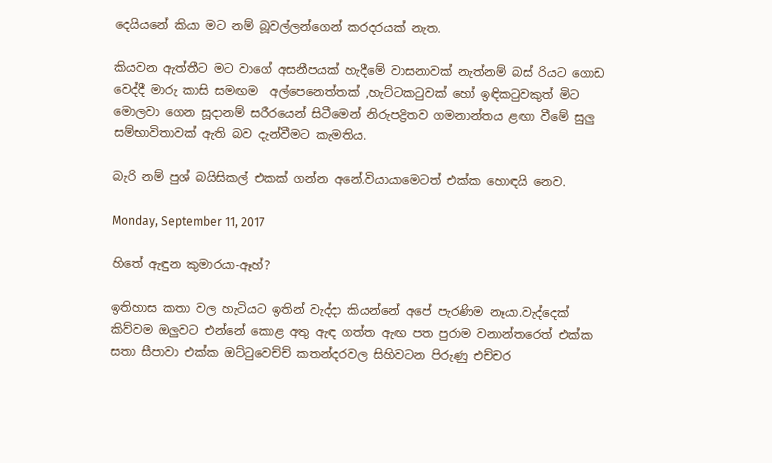දෙයියනේ කියා මට නම් බූවල්ලන්ගෙන් කරදරයක් නැත.

කියවන ඇත්තීට මට වාගේ අසනීපයක් හැදීමේ වාසනාවක් නැත්නම් බස් රියට ගොඩ වෙද්දී මාරු කාසි සමඟම  අල්පෙනෙත්තක් ,හැට්ටකටුවක් හෝ ඉඳිකටුවකුත් මිට මොලවා ගෙන සූදානම් සරීරයෙන් සිටීමෙන් නිරුපද්‍රිතව ගමනාන්තය ළඟා වීමේ සුලු සම්භාවිතාවක් ඇති බව දැන්වීමට කැමතිය.

බැරි නම් පුශ් බයිසිකල් එකක් ගන්න අනේ.වියායාමෙටත් එක්ක හොඳයි නෙව.

Monday, September 11, 2017

හිතේ ඇඳුන කුමාරයා-ඈහ්?

ඉතිහාස කතා වල හැටියට ඉතින් වැද්දා කියන්නේ අපේ පැරණිම නෑයා.වැද්දෙක් කිව්වම ඔලුවට එන්නේ කොළ අතු ඇඳ ගත්ත ඇඟ පත පුරාම වනාන්තරෙත් එක්ක සතා සීපාවා එක්ක ඔට්ටුවෙච්ච් කතන්දරවල සිහිවටන පිරුණු එච්චර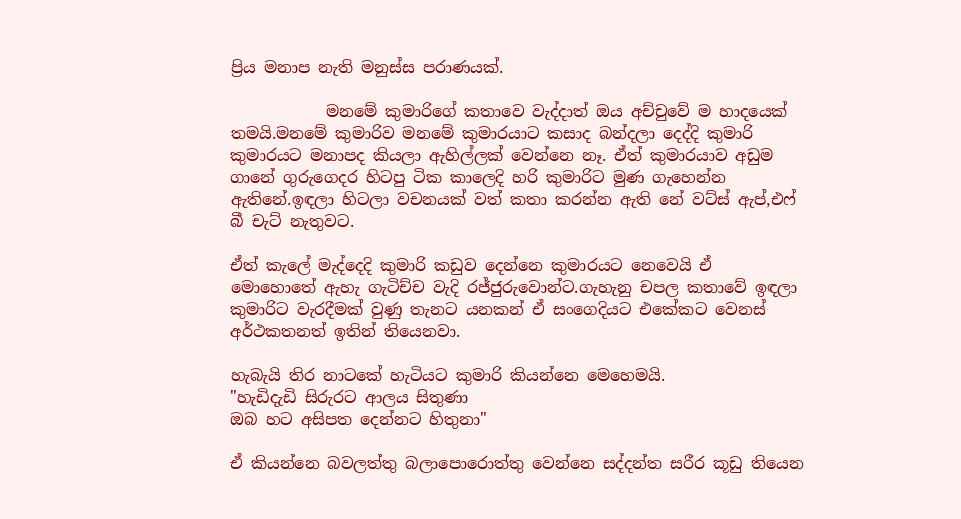ප්‍රිය මනාප නැති මනුස්ස පරාණයක්.

            මනමේ කුමාරිගේ කතාවෙ වැද්දාත් ඔය අච්චුවේ ම හාදයෙක් තමයි.මනමේ කුමාරිව මනමේ කුමාරයාට කසාද බන්දලා දෙද්දි කුමාරි කුමාරයට මනාපද කියලා ඇහිල්ලක් වෙන්නෙ නෑ. ඒත් කුමාරයාව අඩුම ගානේ ගුරුගෙදර හිටපු ටික කාලෙදි හරි කුමාරිට මුණ ගැහෙන්න ඇතිනේ.ඉඳලා හිටලා වචනයක් වත් කතා කරන්න ඇති නේ වට්ස් ඇප්,එෆ් බී චැට් නැතුවට.

ඒත් කැලේ මැද්දෙදි කුමාරි කඩුව දෙන්නෙ කුමාරයට නෙවෙයි ඒ මොහොතේ ඇහැ ගැටිච්ච වැදි රජ්ජුරුවොන්ට.ගැහැනු චපල කතාවේ ඉඳලා කුමාරිට වැරදීමක් වුණු තැනට යනකන් ඒ සංගෙදියට එකේකට වෙනස් අර්ථකතනත් ඉතින් තියෙනවා.

හැබැයි තිර නාටකේ හැටියට කුමාරි කියන්නෙ මෙහෙමයි.
"හැඩිදැඩි සිරුරට ආලය සිතුණා
ඔබ හට අසිපත දෙන්නට හිතුනා"

ඒ කියන්නෙ බවලත්තු බලාපොරොත්තු වෙන්නෙ සද්දන්ත සරීර කූඩු තියෙන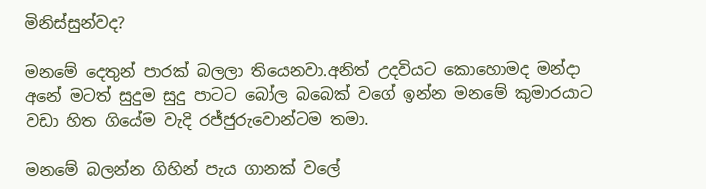මිනිස්සුන්වද?

මනමේ දෙතුන් පාරක් බලලා තියෙනවා.අනිත් උදවියට කොහොමද මන්දා අනේ මටත් සුදුම සුදු පාටට බෝල බබෙක් වගේ ඉන්න මනමේ කුමාරයාට වඩා හිත ගියේම වැදි රජ්ජුරුවොන්ටම තමා.

මනමේ බලන්න ගිහින් පැය ගානක් වලේ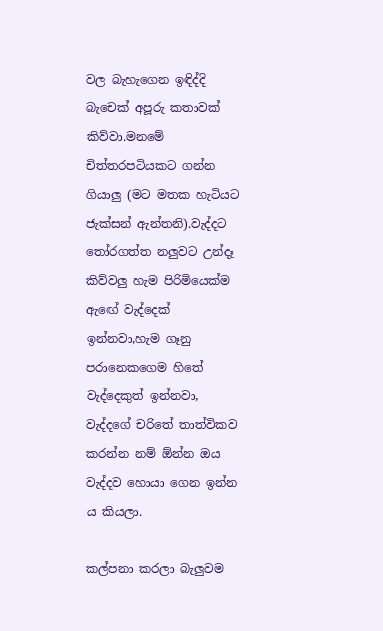වල බැහැගෙන ඉඳිද්දි බැචෙක් අපූරු කතාවක් කිව්වා.මනමේ චිත්තරපටියකට ගන්න ගියාලු (මට මතක හැටියට ජැක්සන් ඇන්තනි).වැද්දට තෝරගත්ත නලුවට උන්දෑ කිව්වලු හැම පිරිමියෙක්ම ඇඟේ වැද්දෙක් ඉන්නවා,හැම ගෑනු පරානෙකගෙම හිතේ වැද්දෙකුත් ඉන්නවා, වැද්දගේ චරිතේ තාත්විකව කරන්න නම් ඕන්න ඔය වැද්දව හොයා ගෙන ඉන්න ය කියලා.

කල්පනා කරලා බැලුවම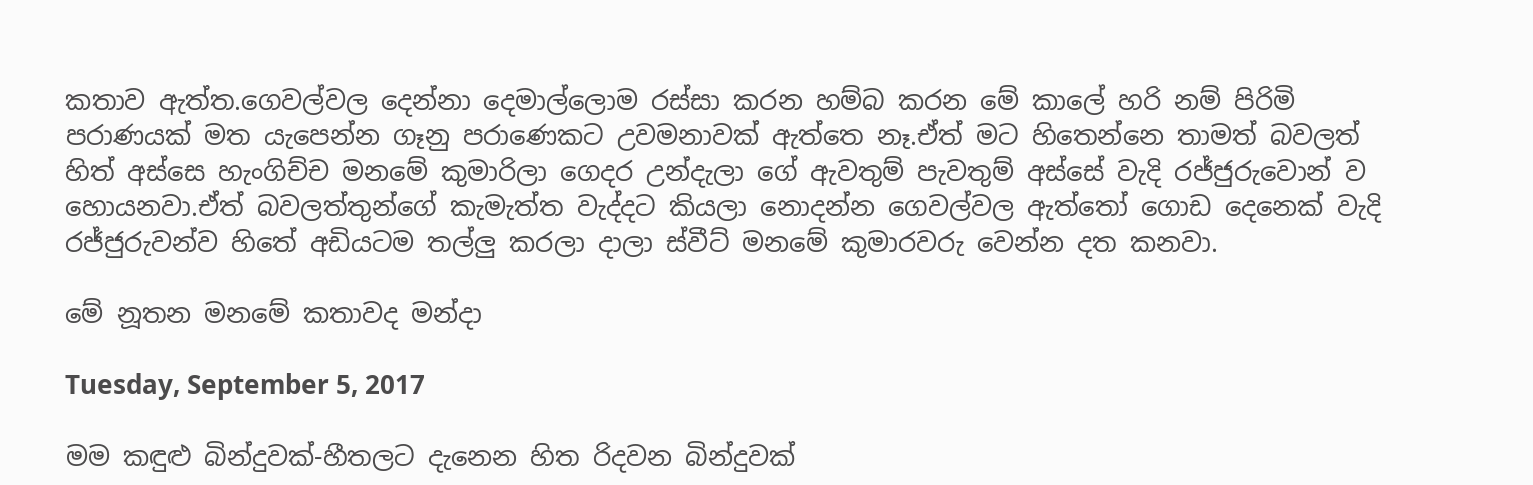කතාව ඇත්ත.ගෙවල්වල දෙන්නා දෙමාල්ලොම රස්සා කරන හම්බ කරන මේ කාලේ හරි නම් පිරිමි පරාණයක් මත යැපෙන්න ගෑනු පරාණෙකට උවමනාවක් ඇත්තෙ නෑ.ඒත් මට හිතෙන්නෙ තාමත් බවලත් හිත් අස්සෙ හැංගිච්ච මනමේ කුමාරිලා ගෙදර උන්දැලා ගේ ඇවතුම් පැවතුම් අස්සේ වැදි රජ්ජුරුවොන් ව හොයනවා.ඒත් බවලත්තුන්ගේ කැමැත්ත වැද්දට කියලා නොදන්න ගෙවල්වල ඇත්තෝ ගොඩ දෙනෙක් වැදි රජ්ජුරුවන්ව හිතේ අඩියටම තල්ලු කරලා දාලා ස්වීට් මනමේ කුමාරවරු වෙන්න දත කනවා.

මේ නූතන මනමේ කතාවද මන්දා

Tuesday, September 5, 2017

මම කඳුළු බින්දුවක්-හීතලට දැනෙන හිත රිදවන බින්දුවක්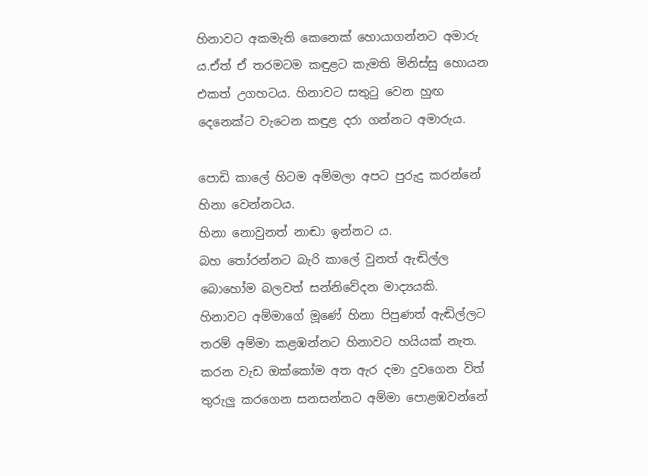හිනාවට අකමැති කෙනෙක් හොයාගන්නට අමාරු ය.ඒත් ඒ තරමටම කඳුළට කැමති මිනිස්සු හොයන එකත් උගහටය. හිනාවට සතුටු වෙන හුඟ දෙනෙක්ට වැටෙන කඳුළ දරා ගන්නට අමාරුය.

පොඩි කාලේ හිටම අම්මලා අපට පුරුදු කරන්නේ හිනා වෙන්නටය.
හිනා නොවුනත් නාඬා ඉන්නට ය.
බහ තෝරන්නට බැරි කාලේ වුනත් ඇඬිල්ල බොහෝම බලවත් සන්නිවේදන මාද්‍යයකි.
හිනාවට අම්මාගේ මූණේ හිනා පිපුණත් ඇඬිල්ලට තරම් අම්මා කළඹන්නට හිනාවට හයියක් නැත.
කරන වැඩ ඔක්කෝම අත ඇර දමා දුවගෙන විත් තුරුලු කරගෙන සනසන්නට අම්මා පොළඹවන්නේ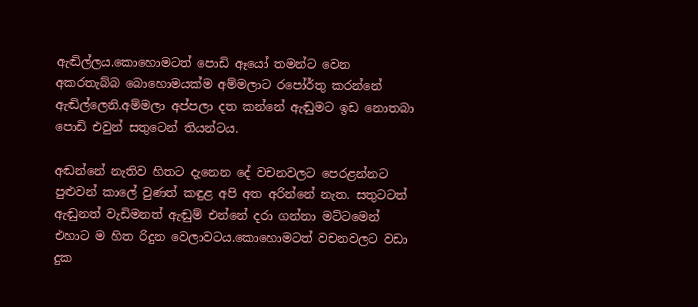ඇඬිල්ලය.කොහොමටත් පොඩි ඈයෝ තමන්ට වෙන අකරතැබ්බ බොහොමයක්ම අම්මලාට රපෝර්තු කරන්නේ ඇඬිල්ලෙනි.අම්මලා අප්පලා දත කන්නේ ඇඬුමට ඉඩ නොතබා පොඩි එවුන් සතුටෙන් තියන්ටය.

අඬන්නේ නැතිව හිතට දැනෙන දේ වචනවලට පෙරළන්නට පුළුවන් කාලේ වුණත් කඳුළ අපි අත අරින්නේ නැත. සතුටටත් ඇඬුනත් වැඩිමනත් ඇඬුම් එන්නේ දරා ගන්නා මට්ටමෙන් එහාට ම හිත රිදුන වෙලාවටය.කොහොමටත් වචනවලට වඩා දුක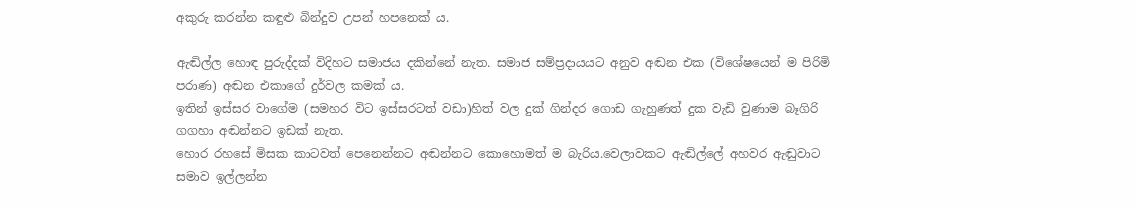අකුරු කරන්න කඳුළු බින්දුව උපන් හපනෙක් ය.

ඇඬිල්ල හොඳ පුරුද්දක් විදිහට සමාජය දකින්නේ නැත. සමාජ සම්ප්‍රදායයට අනුව අඬන එක (විශේෂයෙන් ම පිරිමි පරාණ) අඬන එකාගේ දුර්වල කමක් ය.
ඉතින් ඉස්සර වාගේම (සමහර විට ඉස්සරටත් වඩා)හිත් වල දුක් ගින්දර ගොඩ ගැහුණත් දුක වැඩි වුණාම බෑගිරි ගගහා අඬන්නට ඉඩක් නැත.
හොර රහසේ මිසක කාටවත් පෙනෙන්නට අඬන්නට කොහොමත් ම බැරිය.වෙලාවකට ඇඬිල්ලේ අහවර ඇඬුවාට සමාව ඉල්ලන්න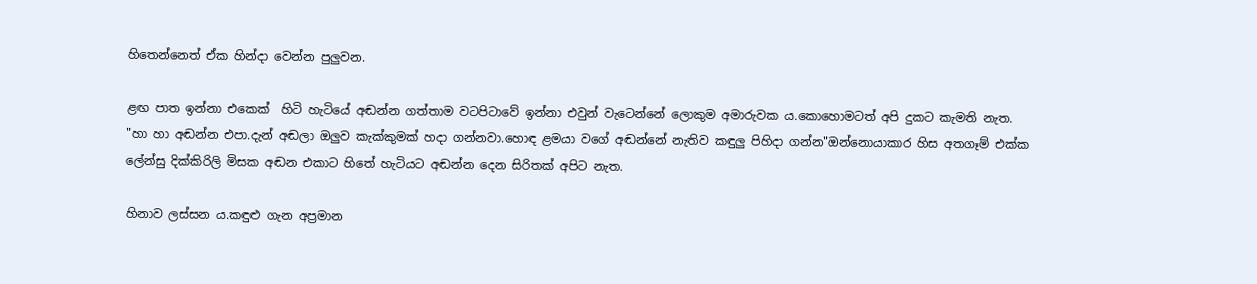හිතෙන්නෙත් ඒක හින්දා වෙන්න පුලුවන.

ළඟ පාත ඉන්නා එකෙක්  හිටි හැටියේ අඬන්න ගත්තාම වටපිටාවේ ඉන්නා එවුන් වැටෙන්නේ ලොකුම අමාරුවක ය.කොහොමටත් අපි දුකට කැමති නැත.
"හා හා අඬන්න එපා.දැන් අඬලා ඔලුව කැක්කුමක් හදා ගන්නවා.හොඳ ළමයා වගේ අඬන්නේ නැතිව කඳුලු පිහිදා ගන්න"ඔන්නොයාකාර හිස අතගෑම් එක්ක ලේන්සු දික්කිරිලි මිසක අඬන එකාට හිතේ හැටියට අඬන්න දෙන සිරිතක් අපිට නැත.

හිනාව ලස්සන ය.කඳුළු ගැන අප්‍රමාන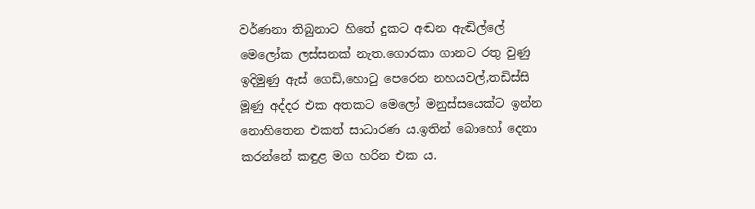වර්ණනා තිබුනාට හිතේ දුකට අඬන ඇඬිල්ලේ මෙලෝක ලස්සනක් නැත.ගොරකා ගානට රතු වුණු ඉදිමුණු ඇස් ගෙඩි,හොටු පෙරෙන නහයවල්,තඩිස්සි මූණු අද්දර එක අතකට මෙලෝ මනුස්සයෙක්ට ඉන්න නොහිතෙන එකත් සාධාරණ ය.ඉතින් බොහෝ දෙනා කරන්නේ කඳුළ මග හරින එක ය.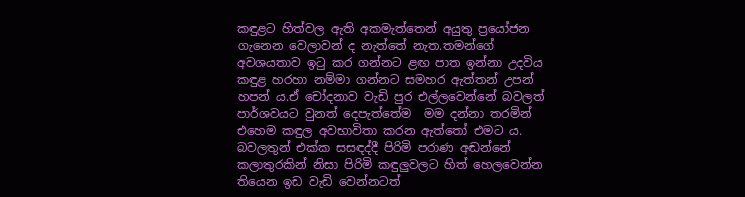කඳුළට හිත්වල ඇති අකමැත්තෙන් අයුතු ප්‍රයෝජන ගැනෙන වෙලාවන් ද නැත්තේ නැත.තමන්ගේ අවශයතාව ඉටු කර ගන්නට ළඟ පාත ඉන්නා උදවිය කඳුළ හරහා නම්මා ගන්නට සමහර ඇත්තන් උපන් හපන් ය.ඒ චෝදනාව වැඩි පුර එල්ලවෙන්නේ බවලත් පාර්ශවයට වුනත් දෙපැත්තේම  මම දන්නා තරමින් එහෙම කඳුල අවභාවිතා කරන ඇත්තෝ එමට ය. බවලතුන් එක්ක සසඳද්දී පිරිමි පරාණ අඬන්නේ කලාතුරකින් නිසා පිරිමි කඳුලුවලට හිත් හෙලවෙන්න තියෙන ඉඩ වැඩි වෙන්නටත්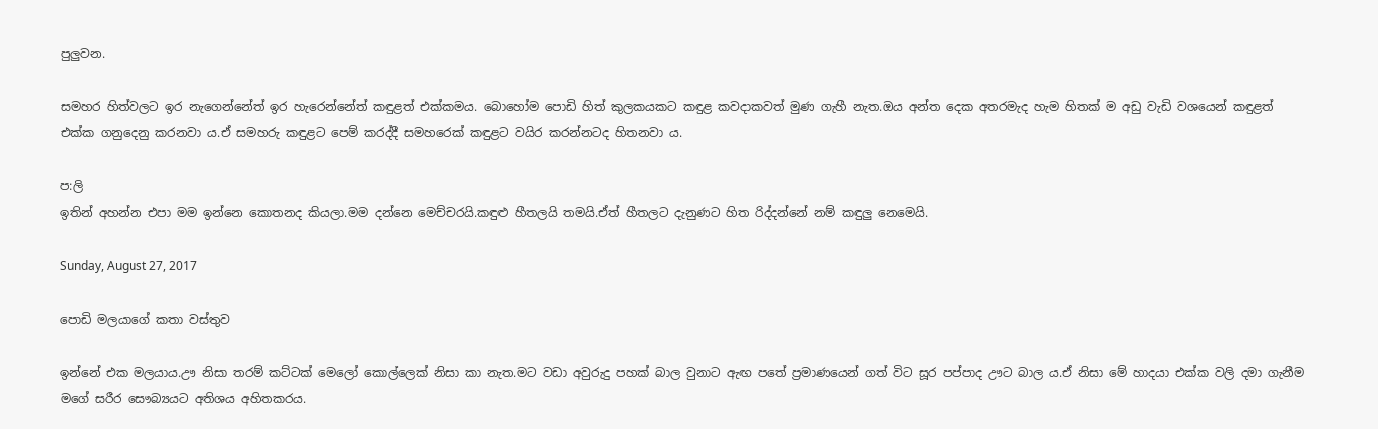පුලුවන.

සමහර හිත්වලට ඉර නැගෙන්නේත් ඉර හැරෙන්නේත් කඳුළත් එක්කමය. බොහෝම පොඩි හිත් කුලකයකට කඳුළ කවදාකවත් මුණ ගැහී නැත.ඔය අන්ත දෙක අතරමැද හැම හිතක් ම අඩු වැඩි වශයෙන් කඳුළත් එක්ක ගනුදෙනු කරනවා ය.ඒ සමහරු කඳුළට පෙම් කරද්දී සමහරෙක් කඳුළට වයිර කරන්නටද හිතනවා ය.

ප:ලි
ඉතින් අහන්න එපා මම ඉන්නෙ කොතනද කියලා.මම දන්නෙ මෙච්චරයි.කඳුළු හීතලයි තමයි.ඒත් හීතලට දැනුණට හිත රිද්දන්නේ නම් කඳුලු නෙමෙයි.

Sunday, August 27, 2017

පොඩි මලයාගේ කතා වස්තුව

ඉන්නේ එක මලයාය.ඌ නිසා තරම් කට්ටක් මෙලෝ කොල්ලෙක් නිසා කා නැත.මට වඩා අවුරුදු පහක් බාල වුනාට ඇඟ පතේ ප්‍රමාණයෙන් ගත් විට සූර පප්පාද ඌට බාල ය.ඒ නිසා මේ හාදයා එක්ක වලි දමා ගැනීම මගේ සරීර සෞබ්‍යයට අතිශය අහිතකරය.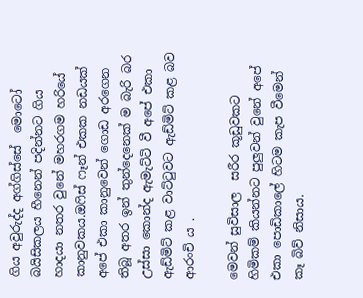ගිය අවුරුද්ද අග්ගිස්සේ  මොටෝ බයිසිකලය හීනෙන් පදින්නට ගිය හාදයා නතර වුනේ මහරගම හරියේ කානුවකය.ඔෆිස් ෆෑන් එකක නඩයක් අපේ එකා කානුවෙන් ගොඩ අරගෙන තිබූ අතර ඉන් තුන්දෙනෙක් ම බැරි බර උස්සා කොන්ද ඇමැට්ටි වී අපේ එකා ඇඩ්මිට් කළ වාට්ටුවට ඇඩ්මිට් කළ බව ආරංචි ය .

මෙවන් සුවිසාල  සරීර කූඩුවකට හිමිකම් කියන්නට පුලුවන් වුනේ අපේ එකා පොඩිකාලේ හිටම කැප වීමෙන් කෑ බිව් නිසාය.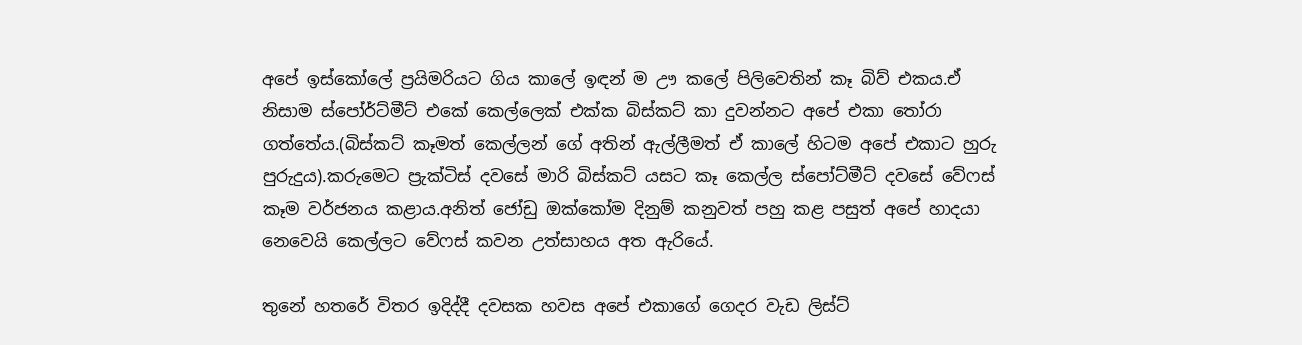අපේ ඉස්කෝලේ ප්‍රයිමරියට ගිය කාලේ ඉඳන් ම ඌ කලේ පිලිවෙතින් කෑ බිව් එකය.ඒ නිසාම ස්පෝර්ට්මීට් එකේ කෙල්ලෙක් එක්ක බිස්කට් කා දුවන්නට අපේ එකා තෝරා ගත්තේය.(බිස්කට් කෑමත් කෙල්ලන් ගේ අතින් ඇල්ලීමත් ඒ කාලේ හිටම අපේ එකාට හුරු පුරුදුය).කරුමෙට ප්‍රැක්ටිස් දවසේ මාරි බිස්කට් යසට කෑ කෙල්ල ස්පෝට්මීට් දවසේ වේෆස් කෑම වර්ජනය කළාය.අනිත් ජෝඩු ඔක්කෝම දිනුම් කනුවත් පහු කළ පසුත් අපේ හාදයා නෙවෙයි කෙල්ලට වේෆස් කවන උත්සාහය අත ඇරියේ.

තුනේ හතරේ විතර ඉදිද්දී දවසක හවස අපේ එකාගේ ගෙදර වැඩ ලිස්ට්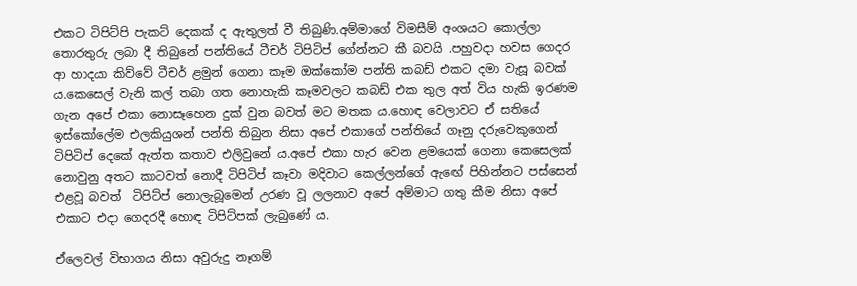එකට ටිපිට්පි පැකට් දෙකක් ද ඇතුලත් වී තිබුණි.අම්මාගේ විමසීම් අංශයට කොල්ලා තොරතුරු ලබා දී තිබුනේ පන්තියේ ටීචර් ටිපිටිප් ගේන්නට කී බවයි .පහුවදා හවස ගෙදර ආ හාදයා කිව්වේ ටීචර් ළමුන් ගෙනා කෑම ඔක්කෝම පන්ති කබඩ් එකට දමා වැසූ බවක් ය.කෙසෙල් වැනි කල් තබා ගත නොහැකි කෑමවලට කබඩ් එක තුල අත් විය හැකි ඉරණම ගැන අපේ එකා නොසෑහෙන දුක් වුන බවත් මට මතක ය.හොඳ වෙලාවට ඒ සතියේ ඉස්කෝලේම එලකියුශන් පන්ති තිබුන නිසා අපේ එකාගේ පන්තියේ ගෑනු දරුවෙකුගෙන් ටිපිටිප් දෙකේ ඇත්ත කතාව එලිවුනේ ය.අපේ එකා හැර වෙන ළමයෙක් ගෙනා කෙසෙලක් නොවුනු අතට කාටවත් නොදී ටිපිටිප් කෑවා මදිවාට කෙල්ලන්ගේ ඇඟේ පිහින්නට පස්සෙන් එළවූ බවත්  ටිපිට්ප් නොලැබූමෙන් උරණ වූ ලලනාව අපේ අම්මාට ගතු කීම නිසා අපේ එකාට එදා ගෙදරදී හොඳ ටිපිට්පක් ලැබුණේ ය.

ඒලෙවල් විභාගය නිසා අවුරුදු නෑගම්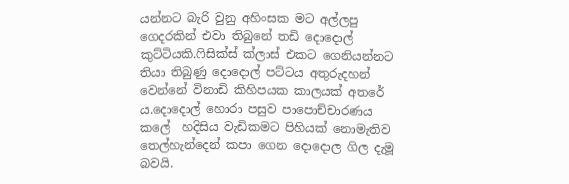යන්නට බැරි වුනු අහිංසක මට අල්ලපු ගෙදරකින් එවා තිබුනේ තඩි දොදොල් කුට්ටියකි.ෆිසික්ස් ක්ලාස් එකට ගෙනියන්නට තියා තිබුණු දොදොල් පට්ටය අතුරුදහන් වෙන්නේ විනාඩි කිහිපයක කාලයක් අතරේ ය.දොදොල් හොරා පසුව පාපොච්චාරණය කලේ  හදිසිය වැඩිකමට පිහියක් නොමැතිව තෙල්හැන්දෙන් කපා ගෙන දොදොල ගිල දැමූ බවයි.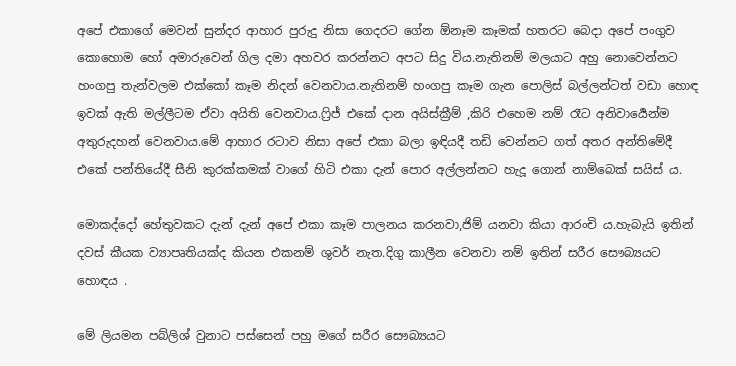අපේ එකාගේ මෙවන් සුන්දර ආහාර පුරුදු නිසා ගෙදරට ගේන ඕනෑම කෑමක් හතරට බෙදා අපේ පංගුව කොහොම හෝ අමාරුවෙන් ගිල දමා අහවර කරන්නට අපට සිදු විය.නැතිනම් මලයාට අහු නොවෙන්නට හංගපු තැන්වලම එක්කෝ කෑම නිදන් වෙනවාය.නැතිනම් හංගපු කෑම ගැන පොලිස් බල්ලන්ටත් වඩා හොඳ ඉවක් ඇති මල්ලීටම ඒවා අයිති වෙනවාය.ෆ්‍රිජ් එකේ දාන අයිස්ක්‍රීම් ,කිරි එහෙම නම් රෑට අනිවාර්‍යෙන්ම අතුරුදහන් වෙනවාය.මේ ආහාර රටාව නිසා අපේ එකා බලා ඉඳියදී තඩි වෙන්නට ගත් අතර අන්තිමේදී එකේ පන්තියේදී සීනි කුරක්කමක් වාගේ හිටි එකා දැන් පොර අල්ලන්නට හැදූ ගොන් නාම්බෙක් සයිස් ය.

මොකද්දෝ හේතුවකට දැන් දැන් අපේ එකා කෑම පාලනය කරනවා,ජිම් යනවා කියා ආරංචි ය.හැබැයි ඉතින් දවස් කීයක ව්‍යාපෘතියක්ද කියන එකනම් ශුවර් නැත.දිගු කාලීන වෙනවා නම් ඉතින් සරීර සෞබ්‍යයට හොඳය .

මේ ලියමන පබ්ලිශ් වුනාට පස්සෙන් පහු මගේ සරීර සෞබ්‍යයට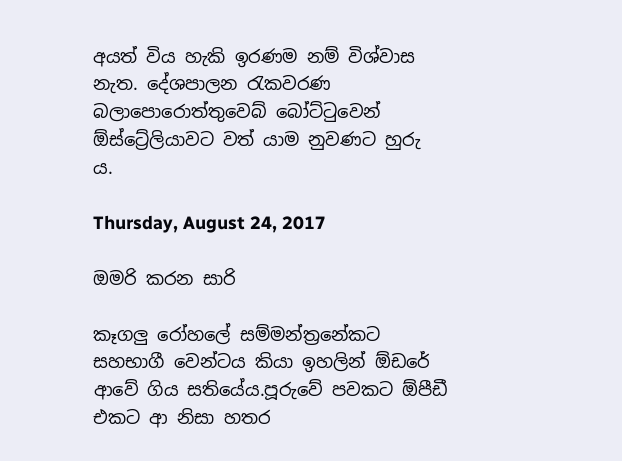අයත් විය හැකි ඉරණම නම් විශ්වාස නැත. දේශපාලන රැකවරණ බලාපොරොත්තුවෙබ් බෝට්ටුවෙන් ඕස්ට්‍රේලියාවට වත් යාම නුවණට හුරු ය.

Thursday, August 24, 2017

ඔමරි කරන සාරි

කෑගලු රෝහලේ සම්මන්ත්‍රනේකට සහභාගී වෙන්ටය කියා ඉහලින් ඕඩරේ ආවේ ගිය සතියේය.පූරුවේ පවකට ඕපීඩී එකට ආ නිසා හතර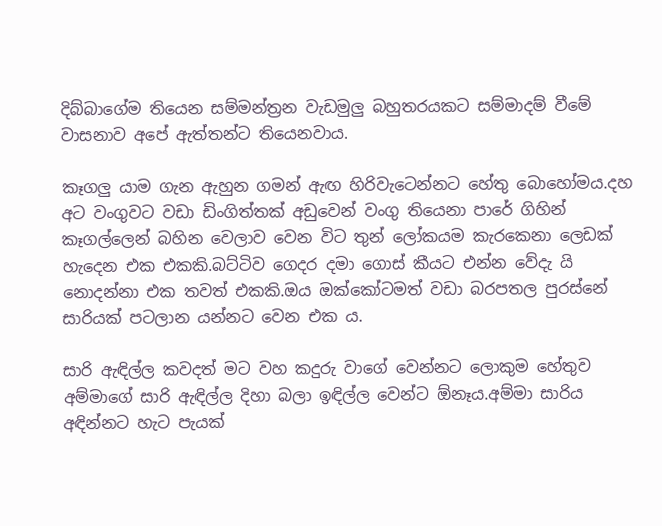දිබ්බාගේම තියෙන සම්මන්ත්‍රන වැඩමුලු බහුතරයකට සම්මාදම් වීමේ වාසනාව අපේ ඇත්තන්ට තියෙනවාය.

කෑගලු යාම ගැන ඇහුන ගමන් ඇඟ හිරිවැටෙන්නට හේතු බොහෝමය.දහ අට වංගුවට වඩා ඩිංගිත්තක් අඩුවෙන් වංගු තියෙනා පාරේ ගිහින් කෑගල්ලෙන් බහින වෙලාව වෙන විට තුන් ලෝකයම කැරකෙනා ලෙඩක් හැදෙන එක එකකි.බට්ටිව ගෙදර දමා ගොස් කීයට එන්න වේදැ යි නොදන්නා එක තවත් එකකි.ඔය ඔක්කෝටමත් වඩා බරපතල පුරස්නේ සාරියක් පටලාන යන්නට වෙන එක ය.

සාරි ඇඳිල්ල කවදත් මට වහ කදුරු වාගේ වෙන්නට ලොකුම හේතුව අම්මාගේ සාරි ඇඳිල්ල දිහා බලා ඉඳිල්ල වෙන්ට ඕනෑය.අම්මා සාරිය අඳින්නට හැට පැයක්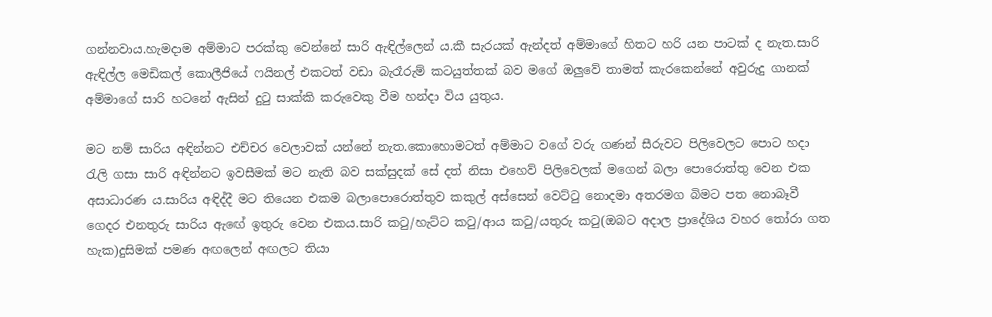ගන්නවාය.හැමදාම අම්මාට පරක්කු වෙන්නේ සාරි ඇඳිල්ලෙන් ය.කී සැරයක් ඇන්දත් අම්මාගේ හිතට හරි යන පාටක් ද නැත.සාරි ඇඳිල්ල මෙඩිකල් කොලීජියේ ෆයිනල් එකටත් වඩා බැරෑරුම් කටයුත්තක් බව මගේ ඔලුවේ තාමත් කැරකෙන්නේ අවුරුදු ගානක් අම්මාගේ සාරි හටනේ ඇසින් දුටු සාක්කි කරුවෙකු වීම හන්දා විය යුතුය.

මට නම් සාරිය අඳින්නට එච්චර වෙලාවක් යන්නේ නැත.කොහොමටත් අම්මාට වගේ වරු ගණන් සීරුවට පිලිවෙලට පොට හදා රැලි ගසා සාරි අඳින්නට ඉවසීමක් මට නැති බව සක්සුදක් සේ දත් නිසා එහෙව් පිලිවෙලක් මගෙන් බලා පොරොත්තු වෙන එක අසාධාරණ ය.සාරිය අඳිද්දී මට තියෙන එකම බලාපොරොත්තුව කකුල් අස්සෙන් වෙට්ටු නොදමා අතරමග බිමට පත නොබෑවී ගෙදර එනතුරු සාරිය ඇඟේ ඉතුරු වෙන එකය.සාරි කටු/හැට්ට කටු/ආය කටු/යතුරු කටු(ඔබට අදාල ප්‍රාදේශිය වහර තෝරා ගත හැක)දුසිමක් පමණ අඟලෙන් අඟලට තියා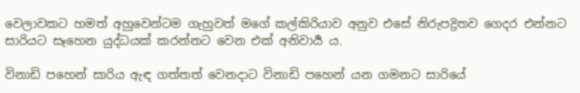වෙලාවකට හමත් අහුවෙන්ටම ගැහුවත් මගේ කල්කිරියාව අනුව එසේ නිරුපද්‍රිතව ගෙදර එන්නට සාරියට සෑහෙන යුද්ධයක් කරන්නට වෙන එක් අනිවාර්‍ය ය.

විනාඩි පහෙන් සාරිය ඇඳ ගත්තත් වෙනදාට විනාඩි පහෙන් යන ගමනට සාරියේ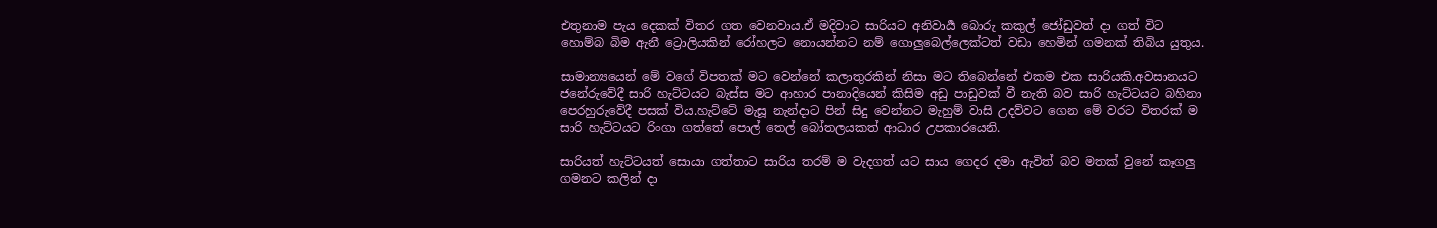එතුනාම පැය දෙකක් විතර ගත වෙනවාය.ඒ මදිවාට සාරියට අනිවාර්‍ය බොරු කකුල් ජෝඩුවත් දා ගත් විට හොම්බ බිම ඇනී ට්‍රොලියකින් රෝහලට නොයන්නට නම් ගොලුබෙල්ලෙක්ටත් වඩා හෙමින් ගමනක් තිබිය යුතුය.

සාමාන්‍යයෙන් මේ වගේ විපතක් මට වෙන්නේ කලාතුරකින් නිසා මට තිබෙන්නේ එකම එක සාරියකි.අවසානයට ජනේරුවේදී සාරි හැට්ටයට බැස්ස මට ආහාර පානාදියෙන් කිසිම අඩු පාඩුවක් වී නැති බව සාරි හැට්ටයට බහිනා පෙරහුරුවේදී පසක් විය.හැට්ටේ මැසූ නැන්දාට පින් සිදු වෙන්නට මැහුම් වාසි උදව්වට ගෙන මේ වරට විතරක් ම සාරි හැට්ටයට රිංගා ගත්තේ පොල් තෙල් බෝතලයකත් ආධාර උපකාරයෙනි.

සාරියත් හැට්ටයත් සොයා ගත්තාට සාරිය තරම් ම වැදගත් යට සාය ගෙදර දමා ඇවිත් බව මතක් වුනේ කෑගලු ගමනට කලින් දා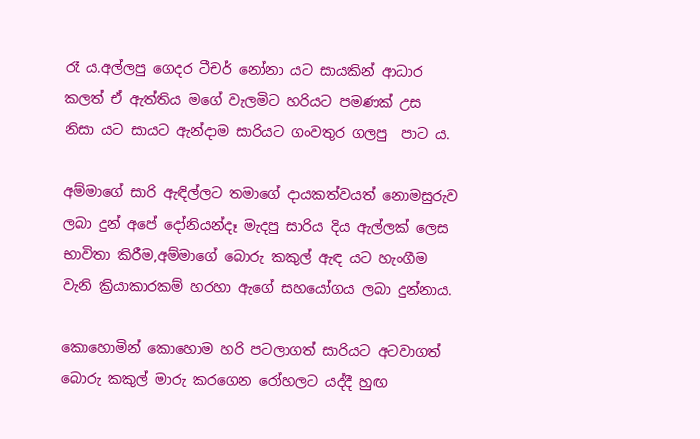රෑ ය.අල්ලපු ගෙදර ටීචර් නෝනා යට සායකින් ආධාර කලත් ඒ ඇත්තිය මගේ වැලමිට හරියට පමණක් උස  නිසා යට සායට ඇන්දාම සාරියට ගංවතුර ගලපු  පාට ය.

අම්මාගේ සාරි ඇඳිල්ලට තමාගේ දායකත්වයත් නොමසුරුව ලබා දුන් අපේ දෝනියන්දෑ මැදපු සාරිය දිය ඇල්ලක් ලෙස භාවිතා කිරීම,අම්මාගේ බොරු කකුල් ඇඳ යට හැංගීම වැනි ක්‍රියාකාරකම් හරහා ඇගේ සහයෝගය ලබා දුන්නාය.

කොහොමින් කොහොම හරි පටලාගත් සාරියට අටවාගත් බොරු කකුල් මාරු කරගෙන රෝහලට යද්දී හුඟ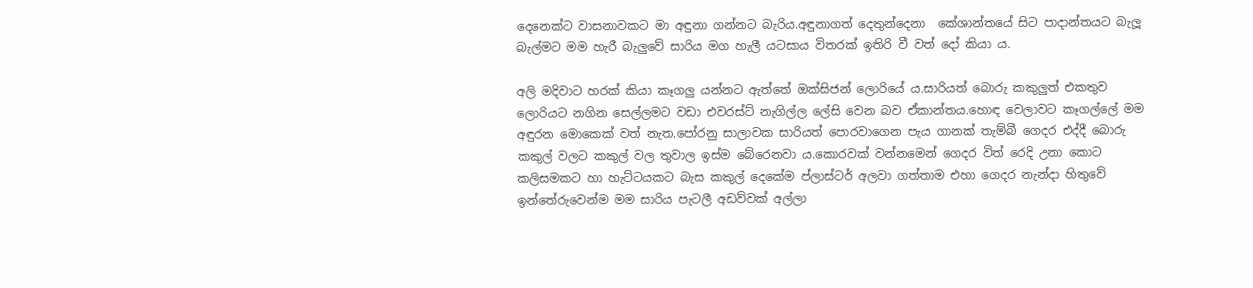දෙනෙක්ට වාසනාවකට මා අඳුනා ගන්නට බැරිය.අඳුනාගත් දෙතුන්දෙනා  කේශාන්තයේ සිට පාදාන්තයට බැලූ බැල්මට මම හැරී බැලුවේ සාරිය මග හැලී යටසාය විතරක් ඉතිරි වී වත් දෝ කියා ය.

අලි මදිවාට හරක් කියා කෑගලු යන්නට ඇත්තේ ඔක්සිජන් ලොරියේ ය.සාරියත් බොරු කකුලුත් එකතුව ලොරියට නගින සෙල්ලමට වඩා එවරස්ට් නැගිල්ල ලේසි වෙන බව ඒකාන්තය.හොඳ වෙලාවට කෑගල්ලේ මම අඳුරන මොකෙක් වත් නැත.පෝරනු සාලාවක සාරියත් පොරවාගෙන පැය ගානක් තැම්බී ගෙදර එද්දී බොරු කකුල් වලට කකුල් වල තුවාල ඉස්ම බේරෙනවා ය.කොරවක් වන්නමෙන් ගෙදර විත් රෙදි උනා කොට කලිසමකට හා හැට්ටයකට බැස කකුල් දෙකේම ප්ලාස්ටර් අලවා ගත්තාම එහා ගෙදර නැන්දා හිතුවේ ඉන්තේරුවෙන්ම මම සාරිය පැටලී අඩව්වක් අල්ලා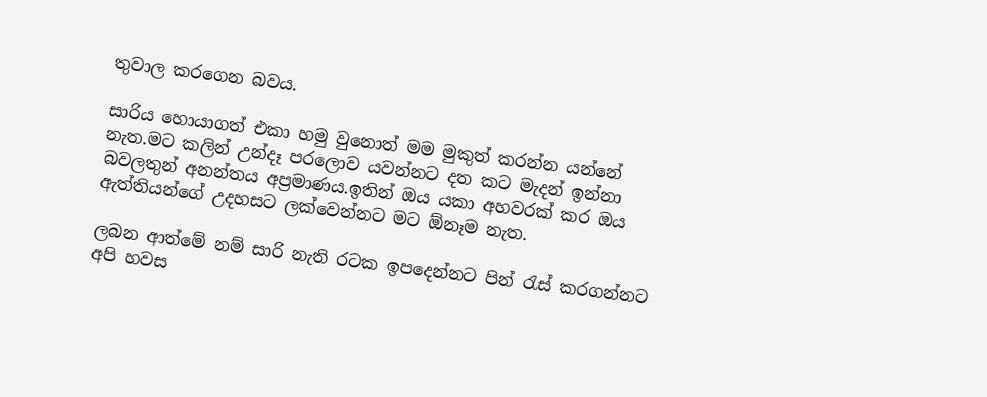තුවාල කරගෙන බවය.

සාරිය හොයාගත් එකා හමු වුනොත් මම මුකුත් කරන්න යන්නේ නැත.මට කලින් උන්දෑ පරලොව යවන්නට දත කට මැදන් ඉන්නා බවලතුන් අනන්තය අප්‍රමාණය.ඉතින් ඔය යකා අහවරක් කර ඔය ඇත්තියන්ගේ උදහසට ලක්වෙන්නට මට ඕනෑම නැත.

ලබන ආත්මේ නම් සාරි නැති රටක ඉපදෙන්නට පින් රැස් කරගන්නට අපි හවස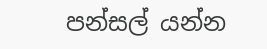පන්සල් යන්න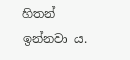හිතන් ඉන්නවා ය.